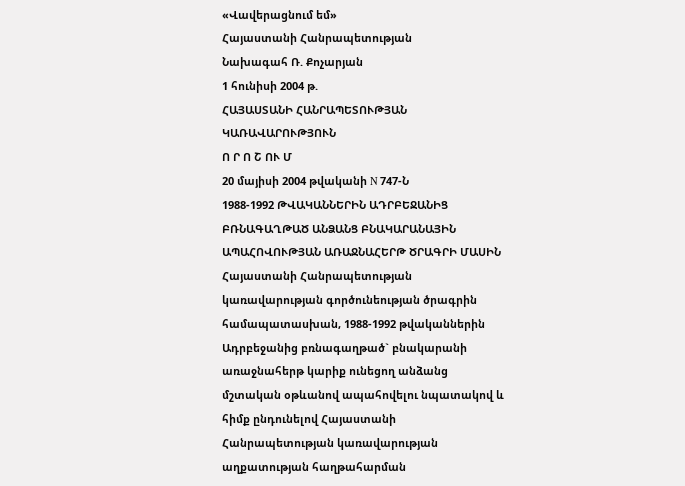«Վավերացնում եմ»
Հայաստանի Հանրապետության
Նախագահ Ռ. Քոչարյան
1 հունիսի 2004 թ.
ՀԱՅԱՍՏԱՆԻ ՀԱՆՐԱՊԵՏՈՒԹՅԱՆ ԿԱՌԱՎԱՐՈՒԹՅՈՒՆ
Ո Ր Ո Շ ՈՒ Մ
20 մայիսի 2004 թվականի N 747-Ն
1988-1992 ԹՎԱԿԱՆՆԵՐԻՆ ԱԴՐԲԵՋԱՆԻՑ ԲՌՆԱԳԱՂԹԱԾ ԱՆՁԱՆՑ ԲՆԱԿԱՐԱՆԱՅԻՆ ԱՊԱՀՈՎՈՒԹՅԱՆ ԱՌԱՋՆԱՀԵՐԹ ԾՐԱԳՐԻ ՄԱՍԻՆ
Հայաստանի Հանրապետության կառավարության գործունեության ծրագրին համապատասխան, 1988-1992 թվականներին Ադրբեջանից բռնագաղթած` բնակարանի առաջնահերթ կարիք ունեցող անձանց մշտական օթևանով ապահովելու նպատակով և հիմք ընդունելով Հայաստանի Հանրապետության կառավարության աղքատության հաղթահարման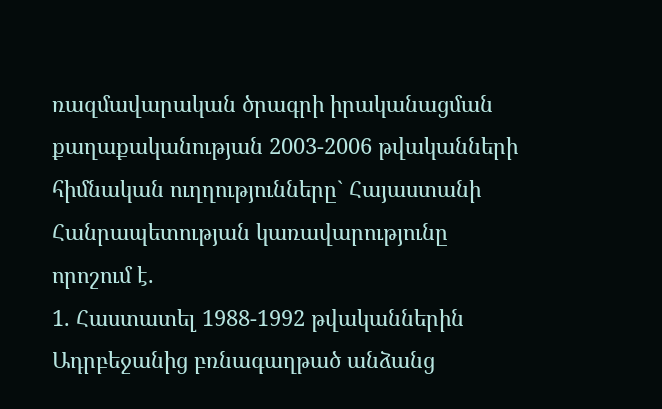ռազմավարական ծրագրի իրականացման քաղաքականության 2003-2006 թվականների հիմնական ուղղությունները` Հայաստանի Հանրապետության կառավարությունը որոշում է.
1. Հաստատել 1988-1992 թվականներին Ադրբեջանից բռնագաղթած անձանց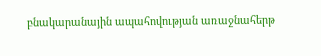բնակարանային ապահովության առաջնահերթ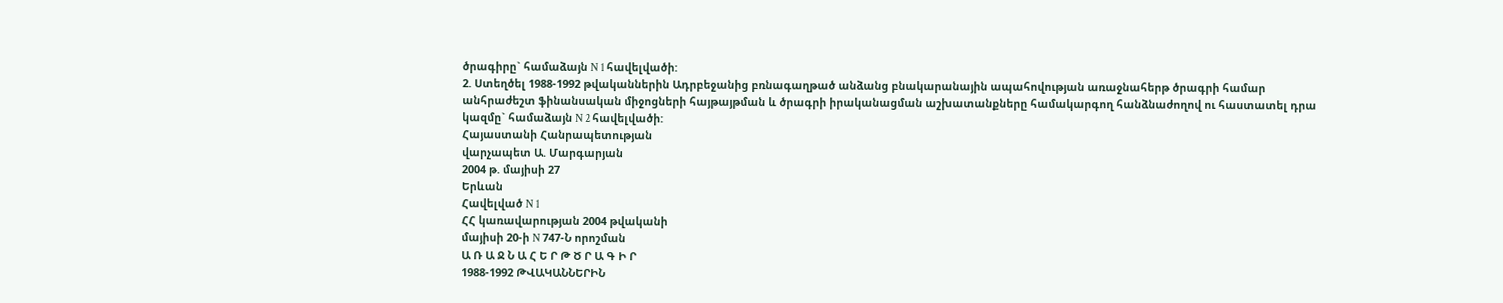ծրագիրը` համաձայն N 1 հավելվածի:
2. Ստեղծել 1988-1992 թվականներին Ադրբեջանից բռնագաղթած անձանց բնակարանային ապահովության առաջնահերթ ծրագրի համար անհրաժեշտ ֆինանսական միջոցների հայթայթման և ծրագրի իրականացման աշխատանքները համակարգող հանձնաժողով ու հաստատել դրա կազմը` համաձայն N 2 հավելվածի:
Հայաստանի Հանրապետության
վարչապետ Ա. Մարգարյան
2004 թ. մայիսի 27
Երևան
Հավելված N 1
ՀՀ կառավարության 2004 թվականի
մայիսի 20-ի N 747-Ն որոշման
Ա Ռ Ա Ջ Ն Ա Հ Ե Ր Թ Ծ Ր Ա Գ Ի Ր
1988-1992 ԹՎԱԿԱՆՆԵՐԻՆ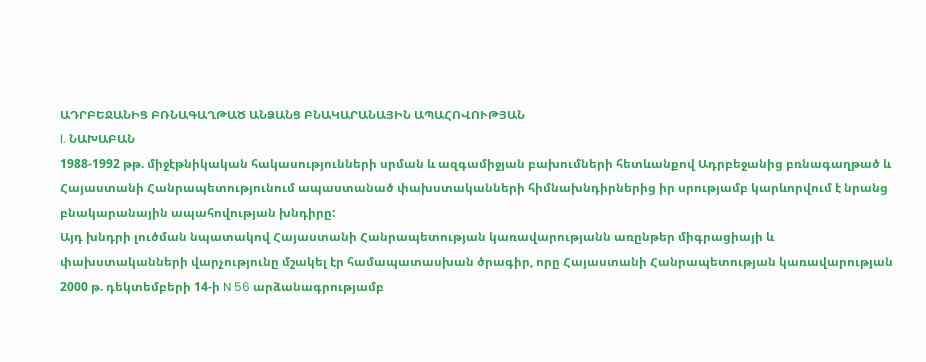ԱԴՐԲԵՋԱՆԻՑ ԲՌՆԱԳԱՂԹԱԾ ԱՆՁԱՆՑ ԲՆԱԿԱՐԱՆԱՅԻՆ ԱՊԱՀՈՎՈՒԹՅԱՆ
I. ՆԱԽԱԲԱՆ
1988-1992 թթ. միջէթնիկական հակասությունների սրման և ազգամիջյան բախումների հետևանքով Ադրբեջանից բռնագաղթած և Հայաստանի Հանրապետությունում ապաստանած փախստականների հիմնախնդիրներից իր սրությամբ կարևորվում է նրանց բնակարանային ապահովության խնդիրը:
Այդ խնդրի լուծման նպատակով Հայաստանի Հանրապետության կառավարությանն առընթեր միգրացիայի և փախստականների վարչությունը մշակել էր համապատասխան ծրագիր, որը Հայաստանի Հանրապետության կառավարության 2000 թ. դեկտեմբերի 14-ի N 56 արձանագրությամբ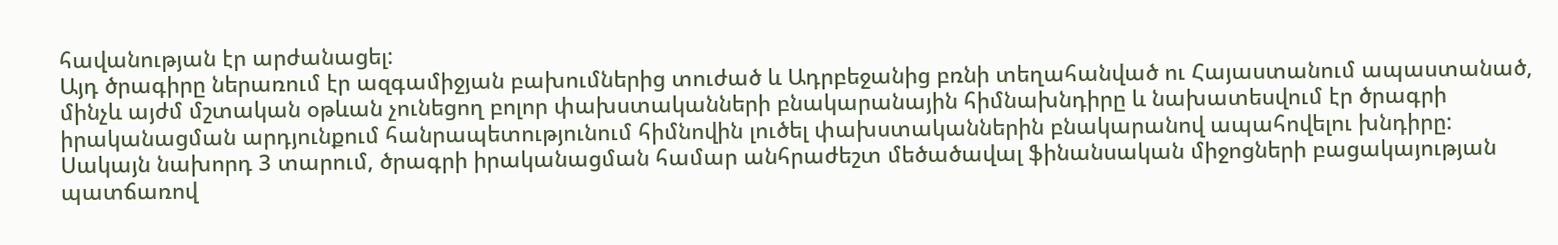հավանության էր արժանացել:
Այդ ծրագիրը ներառում էր ազգամիջյան բախումներից տուժած և Ադրբեջանից բռնի տեղահանված ու Հայաստանում ապաստանած, մինչև այժմ մշտական օթևան չունեցող բոլոր փախստականների բնակարանային հիմնախնդիրը և նախատեսվում էր ծրագրի իրականացման արդյունքում հանրապետությունում հիմնովին լուծել փախստականներին բնակարանով ապահովելու խնդիրը:
Սակայն նախորդ 3 տարում, ծրագրի իրականացման համար անհրաժեշտ մեծածավալ ֆինանսական միջոցների բացակայության պատճառով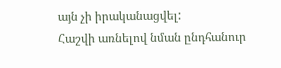այն չի իրականացվել:
Հաշվի առնելով նման ընդհանուր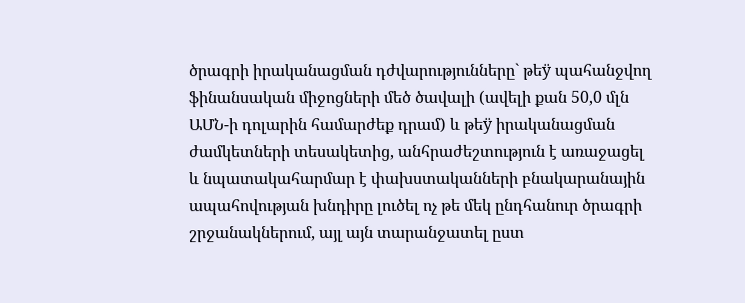ծրագրի իրականացման դժվարությունները` թեÿ պահանջվող ֆինանսական միջոցների մեծ ծավալի (ավելի քան 50,0 մլն ԱՄՆ-ի դոլարին համարժեք դրամ) և թեÿ իրականացման ժամկետների տեսակետից, անհրաժեշտություն է առաջացել և նպատակահարմար է փախստականների բնակարանային ապահովության խնդիրը լուծել ոչ թե մեկ ընդհանուր ծրագրի շրջանակներում, այլ այն տարանջատել ըստ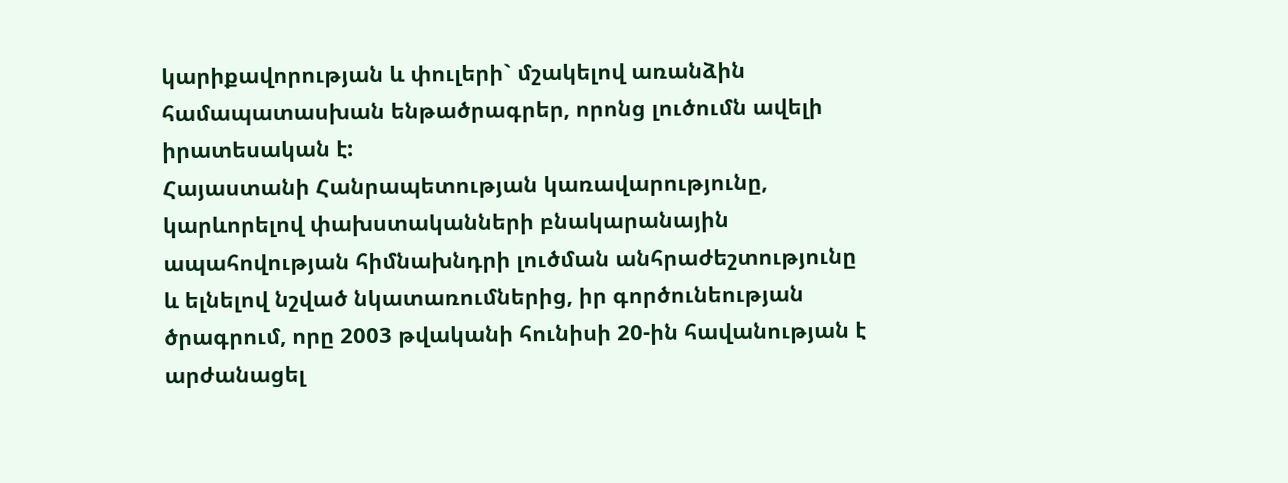կարիքավորության և փուլերի` մշակելով առանձին համապատասխան ենթածրագրեր, որոնց լուծումն ավելի իրատեսական է:
Հայաստանի Հանրապետության կառավարությունը, կարևորելով փախստականների բնակարանային ապահովության հիմնախնդրի լուծման անհրաժեշտությունը և ելնելով նշված նկատառումներից, իր գործունեության ծրագրում, որը 2003 թվականի հունիսի 20-ին հավանության է արժանացել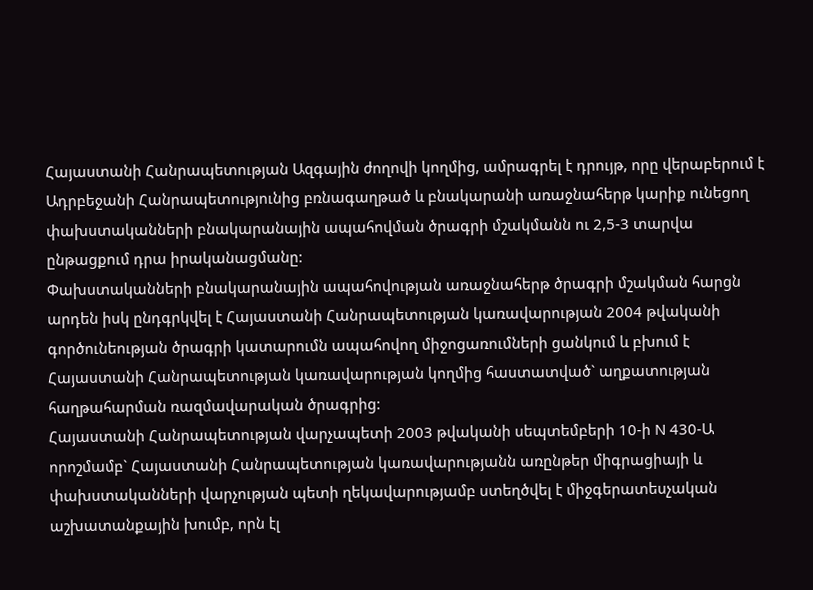Հայաստանի Հանրապետության Ազգային ժողովի կողմից, ամրագրել է դրույթ, որը վերաբերում է Ադրբեջանի Հանրապետությունից բռնագաղթած և բնակարանի առաջնահերթ կարիք ունեցող փախստականների բնակարանային ապահովման ծրագրի մշակմանն ու 2,5-3 տարվա ընթացքում դրա իրականացմանը:
Փախստականների բնակարանային ապահովության առաջնահերթ ծրագրի մշակման հարցն արդեն իսկ ընդգրկվել է Հայաստանի Հանրապետության կառավարության 2004 թվականի գործունեության ծրագրի կատարումն ապահովող միջոցառումների ցանկում և բխում է Հայաստանի Հանրապետության կառավարության կողմից հաստատված` աղքատության հաղթահարման ռազմավարական ծրագրից:
Հայաստանի Հանրապետության վարչապետի 2003 թվականի սեպտեմբերի 10-ի N 430-Ա որոշմամբ` Հայաստանի Հանրապետության կառավարությանն առընթեր միգրացիայի և փախստականների վարչության պետի ղեկավարությամբ ստեղծվել է միջգերատեսչական աշխատանքային խումբ, որն էլ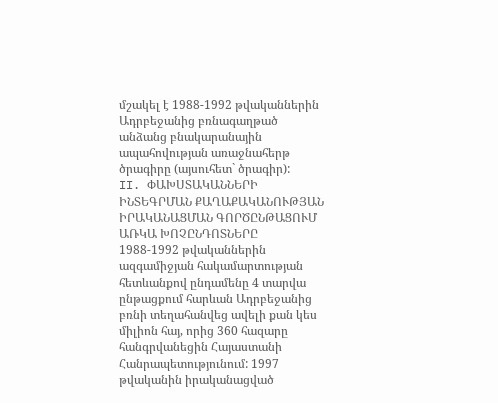մշակել է 1988-1992 թվականներին Ադրբեջանից բռնագաղթած անձանց բնակարանային ապահովության առաջնահերթ ծրագիրը (այսուհետ` ծրագիր):
II. ՓԱԽՍՏԱԿԱՆՆԵՐԻ ԻՆՏԵԳՐՄԱՆ ՔԱՂԱՔԱԿԱՆՈՒԹՅԱՆ ԻՐԱԿԱՆԱՑՄԱՆ ԳՈՐԾԸՆԹԱՑՈՒՄ ԱՌԿԱ ԽՈՉԸՆԴՈՏՆԵՐԸ
1988-1992 թվականներին ազգամիջյան հակամարտության հետևանքով ընդամենը 4 տարվա ընթացքում հարևան Ադրբեջանից բռնի տեղահանվեց ավելի քան կես միլիոն հայ, որից 360 հազարը հանգրվանեցին Հայաստանի Հանրապետությունում: 1997 թվականին իրականացված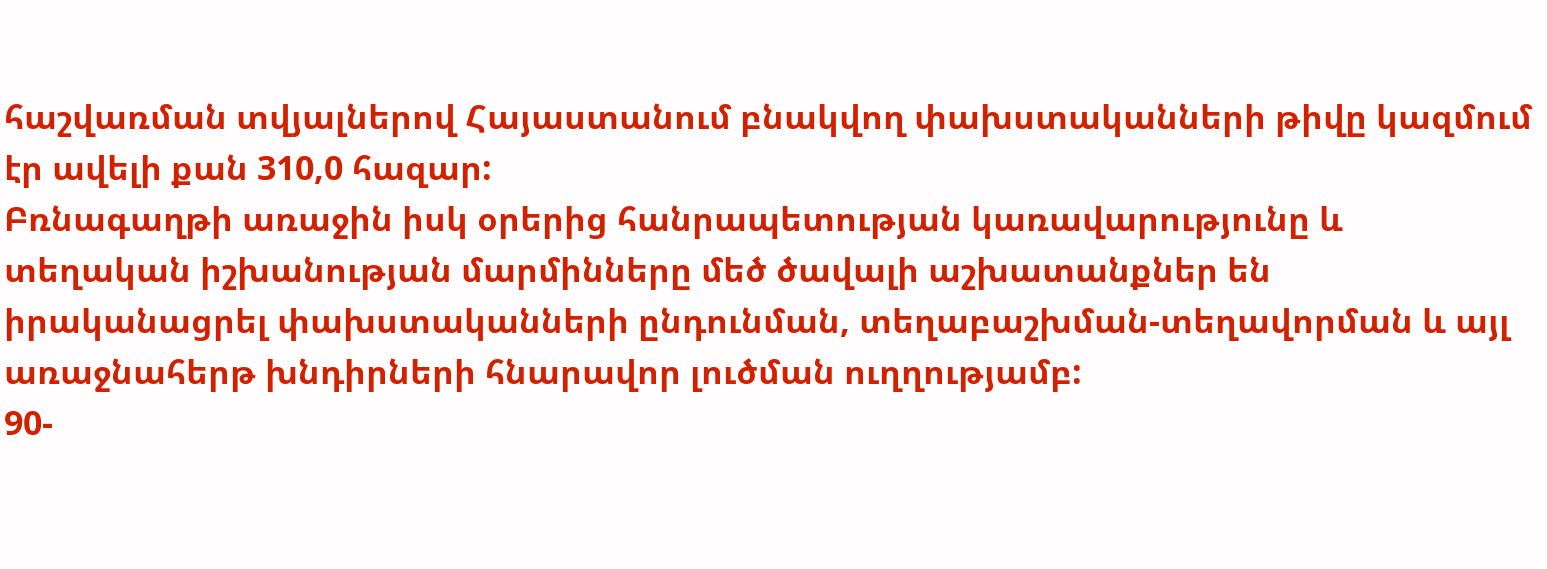հաշվառման տվյալներով Հայաստանում բնակվող փախստականների թիվը կազմում էր ավելի քան 310,0 հազար:
Բռնագաղթի առաջին իսկ օրերից հանրապետության կառավարությունը և տեղական իշխանության մարմինները մեծ ծավալի աշխատանքներ են իրականացրել փախստականների ընդունման, տեղաբաշխման-տեղավորման և այլ առաջնահերթ խնդիրների հնարավոր լուծման ուղղությամբ:
90-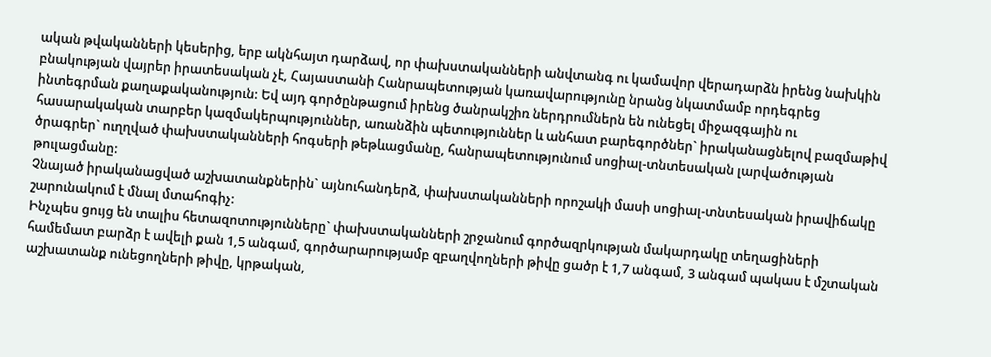ական թվականների կեսերից, երբ ակնհայտ դարձավ, որ փախստականների անվտանգ ու կամավոր վերադարձն իրենց նախկին բնակության վայրեր իրատեսական չէ, Հայաստանի Հանրապետության կառավարությունը նրանց նկատմամբ որդեգրեց ինտեգրման քաղաքականություն: Եվ այդ գործընթացում իրենց ծանրակշիռ ներդրումներն են ունեցել միջազգային ու հասարակական տարբեր կազմակերպություններ, առանձին պետություններ և անհատ բարեգործներ` իրականացնելով բազմաթիվ ծրագրեր` ուղղված փախստականների հոգսերի թեթևացմանը, հանրապետությունում սոցիալ-տնտեսական լարվածության թուլացմանը:
Չնայած իրականացված աշխատանքներին` այնուհանդերձ, փախստականների որոշակի մասի սոցիալ-տնտեսական իրավիճակը շարունակում է մնալ մտահոգիչ:
Ինչպես ցույց են տալիս հետազոտությունները` փախստականների շրջանում գործազրկության մակարդակը տեղացիների համեմատ բարձր է ավելի քան 1,5 անգամ, գործարարությամբ զբաղվողների թիվը ցածր է 1,7 անգամ, 3 անգամ պակաս է մշտական աշխատանք ունեցողների թիվը, կրթական,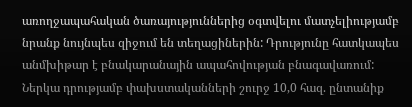առողջապահական ծառայություններից օգտվելու մատչելիությամբ նրանք նույնպես զիջում են տեղացիներին: Դրությունը հատկապես անմխիթար է բնակարանային ապահովության բնագավառում:
Ներկա դրությամբ փախստականների շուրջ 10,0 հազ. ընտանիք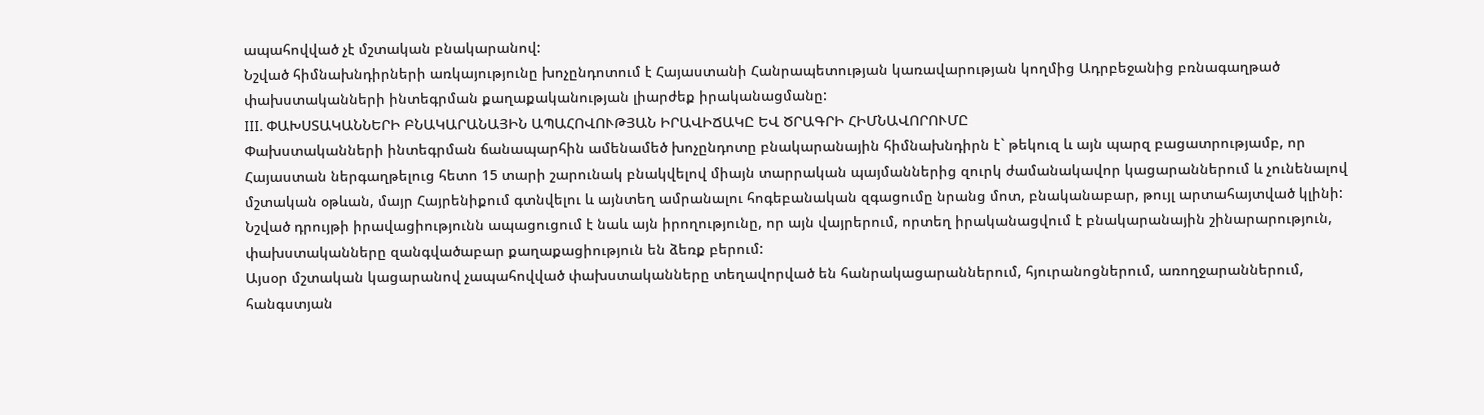ապահովված չէ մշտական բնակարանով:
Նշված հիմնախնդիրների առկայությունը խոչընդոտում է Հայաստանի Հանրապետության կառավարության կողմից Ադրբեջանից բռնագաղթած փախստականների ինտեգրման քաղաքականության լիարժեք իրականացմանը:
III. ՓԱԽՍՏԱԿԱՆՆԵՐԻ ԲՆԱԿԱՐԱՆԱՅԻՆ ԱՊԱՀՈՎՈՒԹՅԱՆ ԻՐԱՎԻՃԱԿԸ ԵՎ ԾՐԱԳՐԻ ՀԻՄՆԱՎՈՐՈՒՄԸ
Փախստականների ինտեգրման ճանապարհին ամենամեծ խոչընդոտը բնակարանային հիմնախնդիրն է` թեկուզ և այն պարզ բացատրությամբ, որ Հայաստան ներգաղթելուց հետո 15 տարի շարունակ բնակվելով միայն տարրական պայմաններից զուրկ ժամանակավոր կացարաններում և չունենալով մշտական օթևան, մայր Հայրենիքում գտնվելու և այնտեղ ամրանալու հոգեբանական զգացումը նրանց մոտ, բնականաբար, թույլ արտահայտված կլինի:
Նշված դրույթի իրավացիությունն ապացուցում է նաև այն իրողությունը, որ այն վայրերում, որտեղ իրականացվում է բնակարանային շինարարություն, փախստականները զանգվածաբար քաղաքացիություն են ձեռք բերում:
Այսօր մշտական կացարանով չապահովված փախստականները տեղավորված են հանրակացարաններում, հյուրանոցներում, առողջարաններում, հանգստյան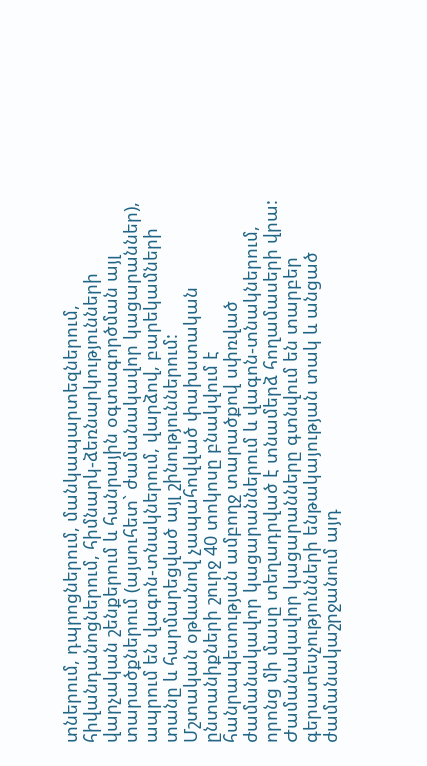տներում, դպրոցներում, մանկապարտեզներում, հիվանդանոցներում, հիմնարկ-ձեռնարկությունների վարչական շենքերում և հանրային օգտագործման այլ տարածքներում (այսուհետ` ժամանակավոր կացարաններ), ապրում են վագոն-տնակներում, վարձով, բարեկամների տանը և հարմարեցված այլ շինություններում:
Մշտական օթևանով չապահովված փախստական ընտանիքների շուրջ 40 տոկոսը բնակվում է հանրապետության ամբողջ տարածքով սփռված ժամանակավոր կացարաններում և վագոն-տնակներում, որոնց մի մասը տեղադրված է տնամերձ հողամասերի վրա:
Ժամանակավոր կացարանները գտնվում են տարբեր գերատեսչությունների ենթակայության տակ և անցած ժամանակաշրջանում այդ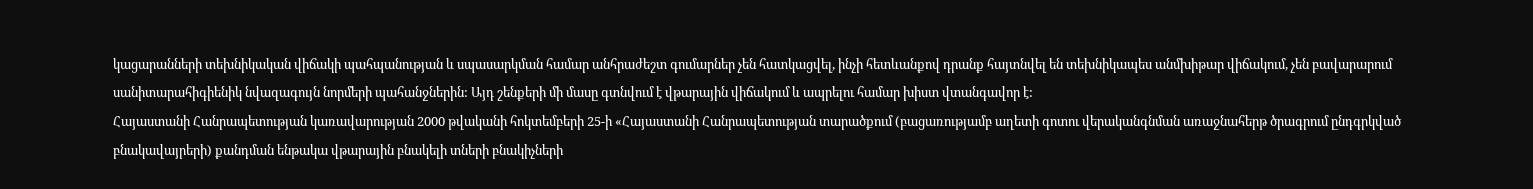կացարանների տեխնիկական վիճակի պահպանության և սպասարկման համար անհրաժեշտ գումարներ չեն հատկացվել, ինչի հետևանքով դրանք հայտնվել են տեխնիկապես անմխիթար վիճակում, չեն բավարարում սանիտարահիգիենիկ նվազագույն նորմերի պահանջներին: Այդ շենքերի մի մասը գտնվում է վթարային վիճակում և ապրելու համար խիստ վտանգավոր է:
Հայաստանի Հանրապետության կառավարության 2000 թվականի հոկտեմբերի 25-ի «Հայաստանի Հանրապետության տարածքում (բացառությամբ աղետի գոտու վերականգնման առաջնահերթ ծրագրում ընդգրկված բնակավայրերի) քանդման ենթակա վթարային բնակելի տների բնակիչների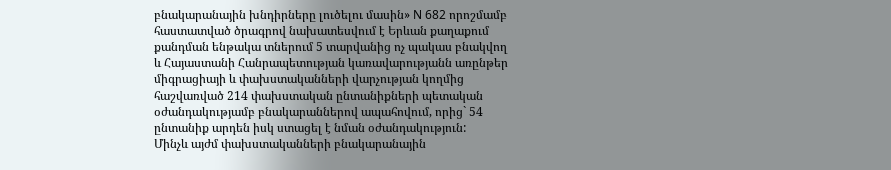բնակարանային խնդիրները լուծելու մասին» N 682 որոշմամբ հաստատված ծրագրով նախատեսվում է Երևան քաղաքում քանդման ենթակա տներում 5 տարվանից ոչ պակաս բնակվող և Հայաստանի Հանրապետության կառավարությանն առընթեր միգրացիայի և փախստականների վարչության կողմից հաշվառված 214 փախստական ընտանիքների պետական օժանդակությամբ բնակարաններով ապահովում, որից` 54 ընտանիք արդեն իսկ ստացել է նման օժանդակություն:
Մինչև այժմ փախստականների բնակարանային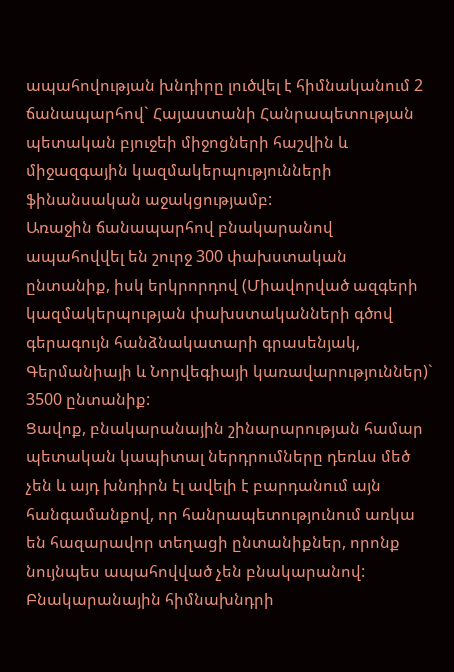ապահովության խնդիրը լուծվել է հիմնականում 2 ճանապարհով` Հայաստանի Հանրապետության պետական բյուջեի միջոցների հաշվին և միջազգային կազմակերպությունների ֆինանսական աջակցությամբ:
Առաջին ճանապարհով բնակարանով ապահովվել են շուրջ 300 փախստական ընտանիք, իսկ երկրորդով (Միավորված ազգերի կազմակերպության փախստականների գծով գերագույն հանձնակատարի գրասենյակ, Գերմանիայի և Նորվեգիայի կառավարություններ)` 3500 ընտանիք:
Ցավոք, բնակարանային շինարարության համար պետական կապիտալ ներդրումները դեռևս մեծ չեն և այդ խնդիրն էլ ավելի է բարդանում այն հանգամանքով, որ հանրապետությունում առկա են հազարավոր տեղացի ընտանիքներ, որոնք նույնպես ապահովված չեն բնակարանով:
Բնակարանային հիմնախնդրի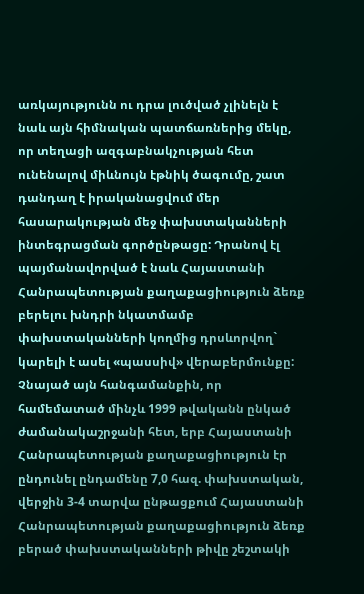առկայությունն ու դրա լուծված չլինելն է նաև այն հիմնական պատճառներից մեկը, որ տեղացի ազգաբնակչության հետ ունենալով միևնույն էթնիկ ծագումը, շատ դանդաղ է իրականացվում մեր հասարակության մեջ փախստականների ինտեգրացման գործընթացը: Դրանով էլ պայմանավորված է նաև Հայաստանի Հանրապետության քաղաքացիություն ձեռք բերելու խնդրի նկատմամբ փախստականների կողմից դրսևորվող` կարելի է ասել «պասսիվ» վերաբերմունքը: Չնայած այն հանգամանքին, որ համեմատած մինչև 1999 թվականն ընկած ժամանակաշրջանի հետ, երբ Հայաստանի Հանրապետության քաղաքացիություն էր ընդունել ընդամենը 7,0 հազ. փախստական, վերջին 3-4 տարվա ընթացքում Հայաստանի Հանրապետության քաղաքացիություն ձեռք բերած փախստականների թիվը շեշտակի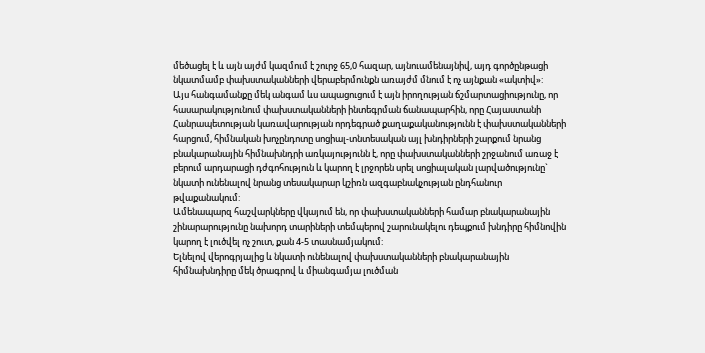մեծացել է և այն այժմ կազմում է շուրջ 65,0 հազար, այնուամենայնիվ, այդ գործընթացի նկատմամբ փախստականների վերաբերմունքն առայժմ մնում է ոչ այնքան «ակտիվ»:
Այս հանգամանքը մեկ անգամ ևս ապացուցում է այն իրողության ճշմարտացիությունը, որ հասարակությունում փախստականների ինտեգրման ճանապարհին, որը Հայաստանի Հանրապետության կառավարության որդեգրած քաղաքականությունն է փախստականների հարցում, հիմնական խոչընդոտը սոցիալ-տնտեսական այլ խնդիրների շարքում նրանց բնակարանային հիմնախնդրի առկայությունն է, որը փախստականների շրջանում առաջ է բերում արդարացի դժգոհություն և կարող է լրջորեն սրել սոցիալական լարվածությունը` նկատի ունենալով նրանց տեսակարար կշիռն ազգաբնակչության ընդհանուր թվաքանակում:
Ամենապարզ հաշվարկները վկայում են, որ փախստականների համար բնակարանային շինարարությունը նախորդ տարիների տեմպերով շարունակելու դեպքում խնդիրը հիմնովին կարող է լուծվել ոչ շուտ, քան 4-5 տասնամյակում:
Ելնելով վերոգրյալից և նկատի ունենալով փախստականների բնակարանային հիմնախնդիրը մեկ ծրագրով և միանգամյա լուծման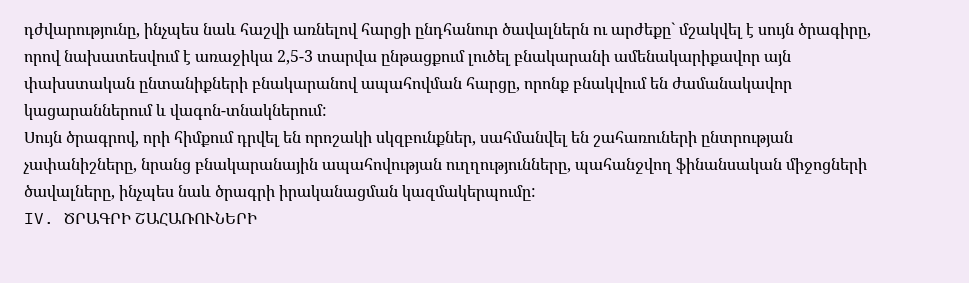դժվարությունը, ինչպես նաև հաշվի առնելով հարցի ընդհանուր ծավալներն ու արժեքը` մշակվել է սույն ծրագիրը, որով նախատեսվում է առաջիկա 2,5-3 տարվա ընթացքում լուծել բնակարանի ամենակարիքավոր այն փախստական ընտանիքների բնակարանով ապահովման հարցը, որոնք բնակվում են ժամանակավոր կացարաններում և վագոն-տնակներում:
Սույն ծրագրով, որի հիմքում դրվել են որոշակի սկզբունքներ, սահմանվել են շահառուների ընտրության չափանիշները, նրանց բնակարանային ապահովության ուղղությունները, պահանջվող ֆինանսական միջոցների ծավալները, ինչպես նաև ծրագրի իրականացման կազմակերպումը:
IV. ԾՐԱԳՐԻ ՇԱՀԱՌՈՒՆԵՐԻ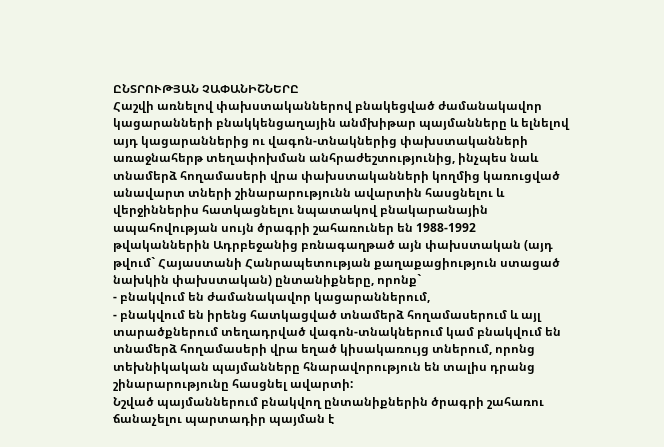ԸՆՏՐՈՒԹՅԱՆ ՉԱՓԱՆԻՇՆԵՐԸ
Հաշվի առնելով փախստականներով բնակեցված ժամանակավոր կացարանների բնակկենցաղային անմխիթար պայմանները և ելնելով այդ կացարաններից ու վագոն-տնակներից փախստականների առաջնահերթ տեղափոխման անհրաժեշտությունից, ինչպես նաև տնամերձ հողամասերի վրա փախստականների կողմից կառուցված անավարտ տների շինարարությունն ավարտին հասցնելու և վերջիններիս հատկացնելու նպատակով բնակարանային ապահովության սույն ծրագրի շահառուներ են 1988-1992 թվականներին Ադրբեջանից բռնագաղթած այն փախստական (այդ թվում` Հայաստանի Հանրապետության քաղաքացիություն ստացած նախկին փախստական) ընտանիքները, որոնք`
- բնակվում են ժամանակավոր կացարաններում,
- բնակվում են իրենց հատկացված տնամերձ հողամասերում և այլ տարածքներում տեղադրված վագոն-տնակներում կամ բնակվում են տնամերձ հողամասերի վրա եղած կիսակառույց տներում, որոնց տեխնիկական պայմանները հնարավորություն են տալիս դրանց շինարարությունը հասցնել ավարտի:
Նշված պայմաններում բնակվող ընտանիքներին ծրագրի շահառու ճանաչելու պարտադիր պայման է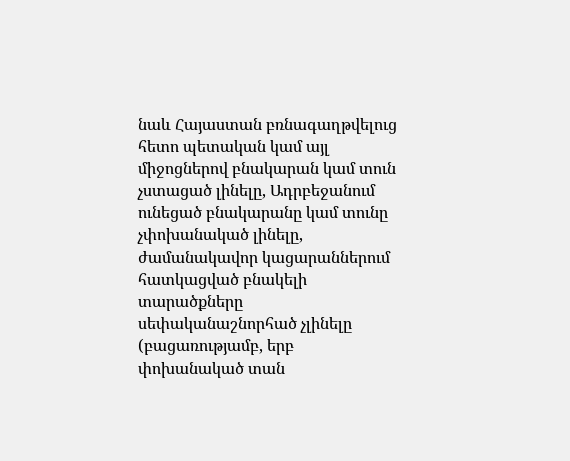նաև Հայաստան բռնագաղթվելուց հետո պետական կամ այլ միջոցներով բնակարան կամ տուն չստացած լինելը, Ադրբեջանում ունեցած բնակարանը կամ տունը չփոխանակած լինելը, ժամանակավոր կացարաններում հատկացված բնակելի տարածքները սեփականաշնորհած չլինելը (բացառությամբ, երբ փոխանակած տան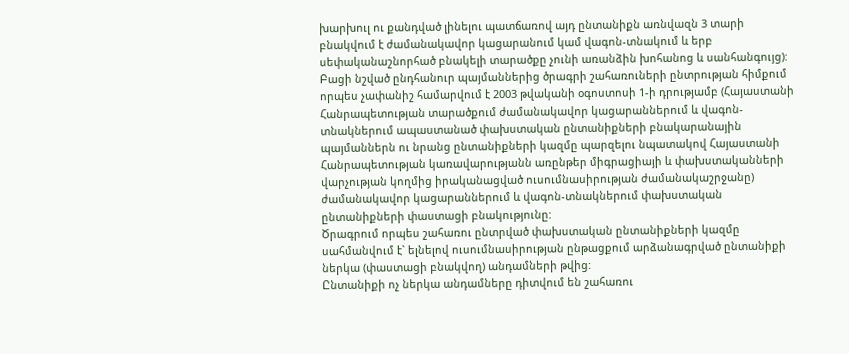խարխուլ ու քանդված լինելու պատճառով այդ ընտանիքն առնվազն 3 տարի բնակվում է ժամանակավոր կացարանում կամ վագոն-տնակում և երբ սեփականաշնորհած բնակելի տարածքը չունի առանձին խոհանոց և սանհանգույց):
Բացի նշված ընդհանուր պայմաններից ծրագրի շահառուների ընտրության հիմքում որպես չափանիշ համարվում է 2003 թվականի օգոստոսի 1-ի դրությամբ (Հայաստանի Հանրապետության տարածքում ժամանակավոր կացարաններում և վագոն-տնակներում ապաստանած փախստական ընտանիքների բնակարանային պայմաններն ու նրանց ընտանիքների կազմը պարզելու նպատակով Հայաստանի Հանրապետության կառավարությանն առընթեր միգրացիայի և փախստականների վարչության կողմից իրականացված ուսումնասիրության ժամանակաշրջանը) ժամանակավոր կացարաններում և վագոն-տնակներում փախստական ընտանիքների փաստացի բնակությունը:
Ծրագրում որպես շահառու ընտրված փախստական ընտանիքների կազմը սահմանվում է` ելնելով ուսումնասիրության ընթացքում արձանագրված ընտանիքի ներկա (փաստացի բնակվող) անդամների թվից:
Ընտանիքի ոչ ներկա անդամները դիտվում են շահառու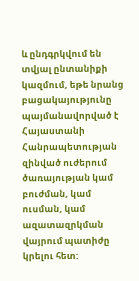և ընդգրկվում են տվյալ ընտանիքի կազմում, եթե նրանց բացակայությունը պայմանավորված է Հայաստանի Հանրապետության զինված ուժերում ծառայության կամ բուժման, կամ ուսման, կամ ազատազրկման վայրում պատիժը կրելու հետ: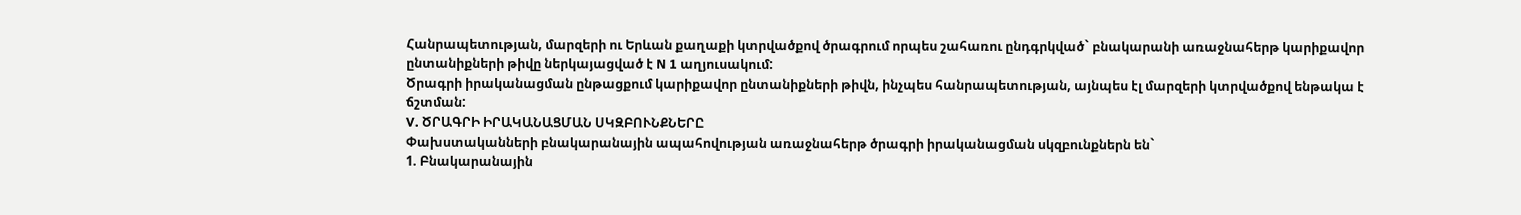Հանրապետության, մարզերի ու Երևան քաղաքի կտրվածքով ծրագրում որպես շահառու ընդգրկված` բնակարանի առաջնահերթ կարիքավոր ընտանիքների թիվը ներկայացված է N 1 աղյուսակում:
Ծրագրի իրականացման ընթացքում կարիքավոր ընտանիքների թիվն, ինչպես հանրապետության, այնպես էլ մարզերի կտրվածքով ենթակա է ճշտման:
V. ԾՐԱԳՐԻ ԻՐԱԿԱՆԱՑՄԱՆ ՍԿԶԲՈՒՆՔՆԵՐԸ
Փախստականների բնակարանային ապահովության առաջնահերթ ծրագրի իրականացման սկզբունքներն են`
1. Բնակարանային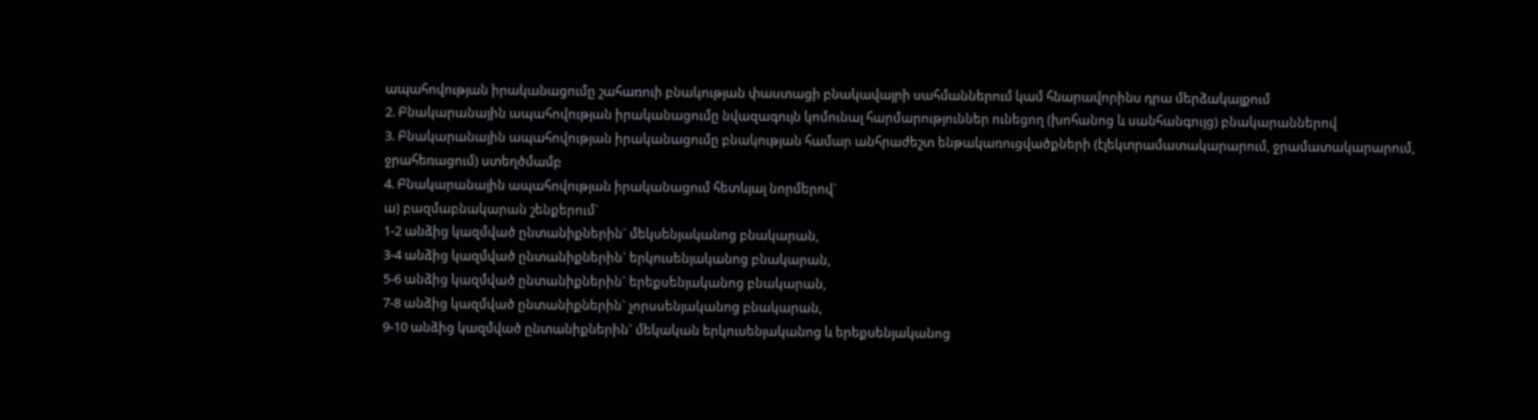ապահովության իրականացումը շահառուի բնակության փաստացի բնակավայրի սահմաններում կամ հնարավորինս դրա մերձակայքում
2. Բնակարանային ապահովության իրականացումը նվազագույն կոմունալ հարմարություններ ունեցող (խոհանոց և սանհանգույց) բնակարաններով
3. Բնակարանային ապահովության իրականացումը բնակության համար անհրաժեշտ ենթակառուցվածքների (էլեկտրամատակարարում, ջրամատակարարում, ջրահեռացում) ստեղծմամբ
4. Բնակարանային ապահովության իրականացում հետևյալ նորմերով`
ա) բազմաբնակարան շենքերում`
1-2 անձից կազմված ընտանիքներին` մեկսենյականոց բնակարան,
3-4 անձից կազմված ընտանիքներին` երկուսենյականոց բնակարան,
5-6 անձից կազմված ընտանիքներին` երեքսենյականոց բնակարան,
7-8 անձից կազմված ընտանիքներին` չորսսենյականոց բնակարան,
9-10 անձից կազմված ընտանիքներին` մեկական երկուսենյականոց և երեքսենյականոց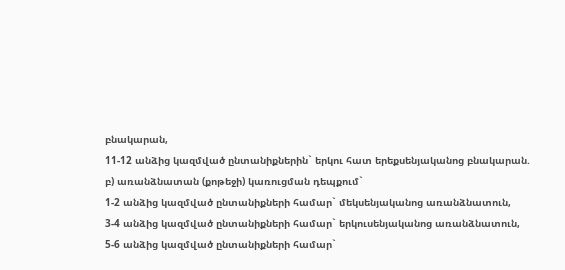բնակարան,
11-12 անձից կազմված ընտանիքներին` երկու հատ երեքսենյականոց բնակարան.
բ) առանձնատան (քոթեջի) կառուցման դեպքում`
1-2 անձից կազմված ընտանիքների համար` մեկսենյականոց առանձնատուն,
3-4 անձից կազմված ընտանիքների համար` երկուսենյականոց առանձնատուն,
5-6 անձից կազմված ընտանիքների համար`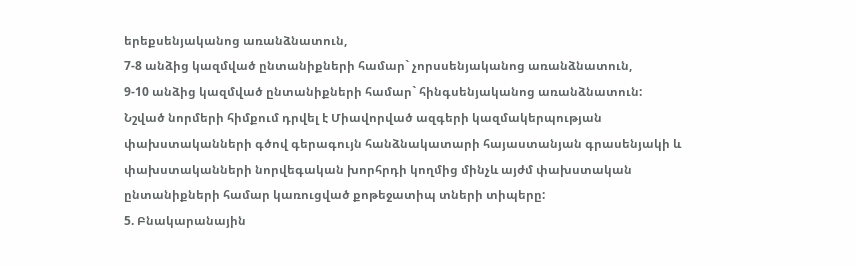երեքսենյականոց առանձնատուն,
7-8 անձից կազմված ընտանիքների համար` չորսսենյականոց առանձնատուն,
9-10 անձից կազմված ընտանիքների համար` հինգսենյականոց առանձնատուն:
Նշված նորմերի հիմքում դրվել է Միավորված ազգերի կազմակերպության փախստականների գծով գերագույն հանձնակատարի հայաստանյան գրասենյակի և փախստականների նորվեգական խորհրդի կողմից մինչև այժմ փախստական ընտանիքների համար կառուցված քոթեջատիպ տների տիպերը:
5. Բնակարանային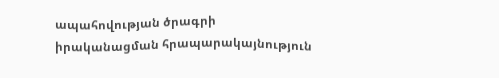ապահովության ծրագրի իրականացման հրապարակայնություն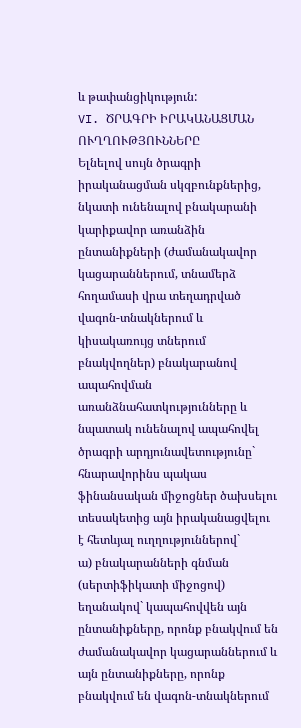և թափանցիկություն:
VI. ԾՐԱԳՐԻ ԻՐԱԿԱՆԱՑՄԱՆ ՈՒՂՂՈՒԹՅՈՒՆՆԵՐԸ
Ելնելով սույն ծրագրի իրականացման սկզբունքներից, նկատի ունենալով բնակարանի կարիքավոր առանձին ընտանիքների (ժամանակավոր կացարաններում, տնամերձ հողամասի վրա տեղադրված վագոն-տնակներում և կիսակառույց տներում բնակվողներ) բնակարանով ապահովման առանձնահատկությունները և նպատակ ունենալով ապահովել ծրագրի արդյունավետությունը` հնարավորինս պակաս ֆինանսական միջոցներ ծախսելու տեսակետից այն իրականացվելու է հետևյալ ուղղություններով`
ա) բնակարանների գնման (սերտիֆիկատի միջոցով) եղանակով` կապահովվեն այն ընտանիքները, որոնք բնակվում են ժամանակավոր կացարաններում և այն ընտանիքները, որոնք բնակվում են վագոն-տնակներում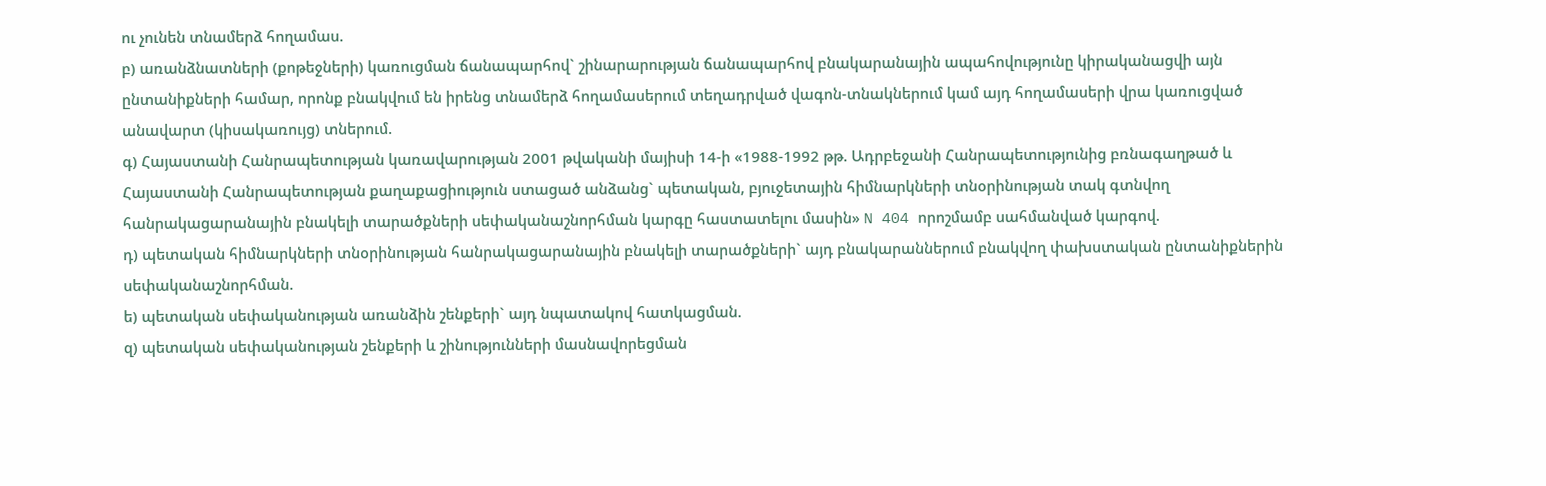ու չունեն տնամերձ հողամաս.
բ) առանձնատների (քոթեջների) կառուցման ճանապարհով` շինարարության ճանապարհով բնակարանային ապահովությունը կիրականացվի այն ընտանիքների համար, որոնք բնակվում են իրենց տնամերձ հողամասերում տեղադրված վագոն-տնակներում կամ այդ հողամասերի վրա կառուցված անավարտ (կիսակառույց) տներում.
գ) Հայաստանի Հանրապետության կառավարության 2001 թվականի մայիսի 14-ի «1988-1992 թթ. Ադրբեջանի Հանրապետությունից բռնագաղթած և Հայաստանի Հանրապետության քաղաքացիություն ստացած անձանց` պետական, բյուջետային հիմնարկների տնօրինության տակ գտնվող հանրակացարանային բնակելի տարածքների սեփականաշնորհման կարգը հաստատելու մասին» N 404 որոշմամբ սահմանված կարգով.
դ) պետական հիմնարկների տնօրինության հանրակացարանային բնակելի տարածքների` այդ բնակարաններում բնակվող փախստական ընտանիքներին սեփականաշնորհման.
ե) պետական սեփականության առանձին շենքերի` այդ նպատակով հատկացման.
զ) պետական սեփականության շենքերի և շինությունների մասնավորեցման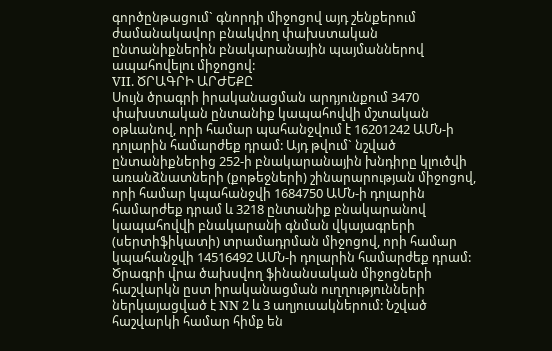գործընթացում` գնորդի միջոցով այդ շենքերում ժամանակավոր բնակվող փախստական ընտանիքներին բնակարանային պայմաններով ապահովելու միջոցով:
VII. ԾՐԱԳՐԻ ԱՐԺԵՔԸ
Սույն ծրագրի իրականացման արդյունքում 3470 փախստական ընտանիք կապահովվի մշտական օթևանով, որի համար պահանջվում է 16201242 ԱՄՆ-ի դոլարին համարժեք դրամ: Այդ թվում` նշված ընտանիքներից 252-ի բնակարանային խնդիրը կլուծվի առանձնատների (քոթեջների) շինարարության միջոցով, որի համար կպահանջվի 1684750 ԱՄՆ-ի դոլարին համարժեք դրամ և 3218 ընտանիք բնակարանով կապահովվի բնակարանի գնման վկայագրերի (սերտիֆիկատի) տրամադրման միջոցով, որի համար կպահանջվի 14516492 ԱՄՆ-ի դոլարին համարժեք դրամ: Ծրագրի վրա ծախսվող ֆինանսական միջոցների հաշվարկն ըստ իրականացման ուղղությունների ներկայացված է NN 2 և 3 աղյուսակներում: Նշված հաշվարկի համար հիմք են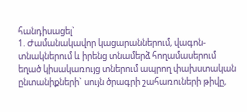հանդիսացել`
1. Ժամանակավոր կացարաններում, վագոն-տնակներում և իրենց տնամերձ հողամասերում եղած կիսակառույց տներում ապրող փախստական ընտանիքների` սույն ծրագրի շահառուների թիվը,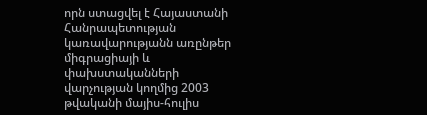որն ստացվել է Հայաստանի Հանրապետության կառավարությանն առընթեր միգրացիայի և փախստականների վարչության կողմից 2003 թվականի մայիս-հուլիս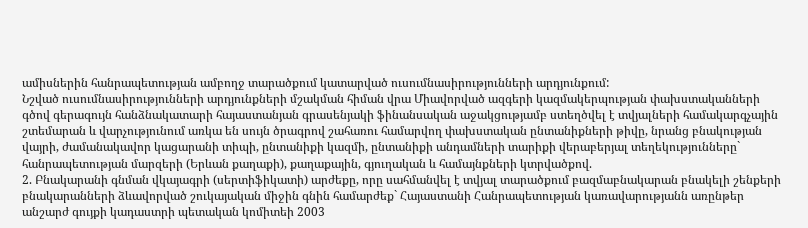ամիսներին հանրապետության ամբողջ տարածքում կատարված ուսումնասիրությունների արդյունքում:
Նշված ուսումնասիրությունների արդյունքների մշակման հիման վրա Միավորված ազգերի կազմակերպության փախստականների գծով գերագույն հանձնակատարի հայաստանյան գրասենյակի ֆինանսական աջակցությամբ ստեղծվել է տվյալների համակարգչային շտեմարան և վարչությունում առկա են սույն ծրագրով շահառու համարվող փախստական ընտանիքների թիվը, նրանց բնակության վայրի, ժամանակավոր կացարանի տիպի, ընտանիքի կազմի, ընտանիքի անդամների տարիքի վերաբերյալ տեղեկությունները` հանրապետության մարզերի (Երևան քաղաքի), քաղաքային, գյուղական և համայնքների կտրվածքով.
2. Բնակարանի գնման վկայագրի (սերտիֆիկատի) արժեքը, որը սահմանվել է տվյալ տարածքում բազմաբնակարան բնակելի շենքերի բնակարանների ձևավորված շուկայական միջին գնին համարժեք` Հայաստանի Հանրապետության կառավարությանն առընթեր անշարժ գույքի կադաստրի պետական կոմիտեի 2003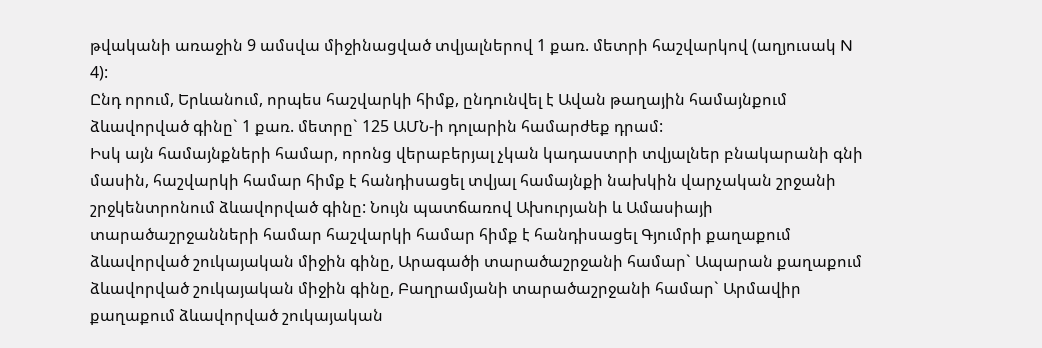թվականի առաջին 9 ամսվա միջինացված տվյալներով 1 քառ. մետրի հաշվարկով (աղյուսակ N 4):
Ընդ որում, Երևանում, որպես հաշվարկի հիմք, ընդունվել է Ավան թաղային համայնքում ձևավորված գինը` 1 քառ. մետրը` 125 ԱՄՆ-ի դոլարին համարժեք դրամ:
Իսկ այն համայնքների համար, որոնց վերաբերյալ չկան կադաստրի տվյալներ բնակարանի գնի մասին, հաշվարկի համար հիմք է հանդիսացել տվյալ համայնքի նախկին վարչական շրջանի շրջկենտրոնում ձևավորված գինը: Նույն պատճառով Ախուրյանի և Ամասիայի տարածաշրջանների համար հաշվարկի համար հիմք է հանդիսացել Գյումրի քաղաքում ձևավորված շուկայական միջին գինը, Արագածի տարածաշրջանի համար` Ապարան քաղաքում ձևավորված շուկայական միջին գինը, Բաղրամյանի տարածաշրջանի համար` Արմավիր քաղաքում ձևավորված շուկայական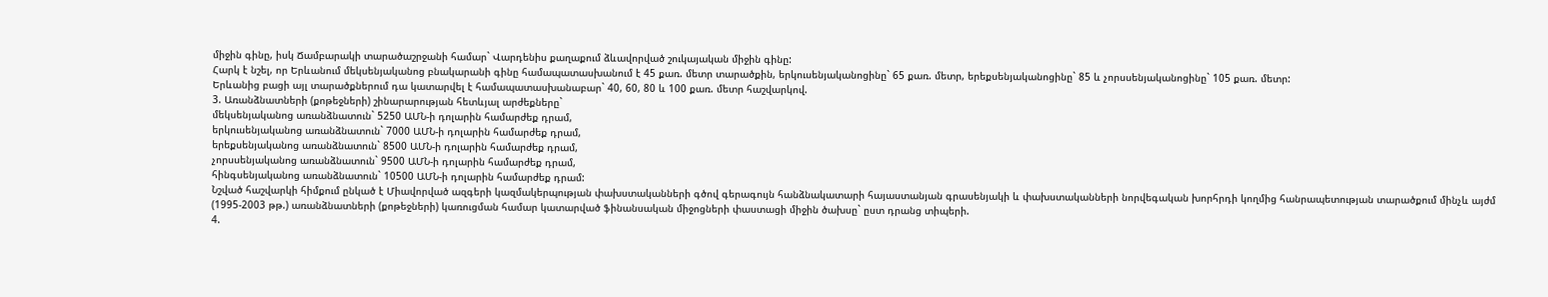միջին գինը, իսկ Ճամբարակի տարածաշրջանի համար` Վարդենիս քաղաքում ձևավորված շուկայական միջին գինը:
Հարկ է նշել, որ Երևանում մեկսենյականոց բնակարանի գինը համապատասխանում է 45 քառ. մետր տարածքին, երկուսենյականոցինը` 65 քառ. մետր, երեքսենյականոցինը` 85 և չորսսենյականոցինը` 105 քառ. մետր:
Երևանից բացի այլ տարածքներում դա կատարվել է համապատասխանաբար` 40, 60, 80 և 100 քառ. մետր հաշվարկով.
3. Առանձնատների (քոթեջների) շինարարության հետևյալ արժեքները`
մեկսենյականոց առանձնատուն` 5250 ԱՄՆ-ի դոլարին համարժեք դրամ,
երկուսենյականոց առանձնատուն` 7000 ԱՄՆ-ի դոլարին համարժեք դրամ,
երեքսենյականոց առանձնատուն` 8500 ԱՄՆ-ի դոլարին համարժեք դրամ,
չորսսենյականոց առանձնատուն` 9500 ԱՄՆ-ի դոլարին համարժեք դրամ,
հինգսենյականոց առանձնատուն` 10500 ԱՄՆ-ի դոլարին համարժեք դրամ:
Նշված հաշվարկի հիմքում ընկած է Միավորված ազգերի կազմակերպության փախստականների գծով գերագույն հանձնակատարի հայաստանյան գրասենյակի և փախստականների նորվեգական խորհրդի կողմից հանրապետության տարածքում մինչև այժմ (1995-2003 թթ.) առանձնատների (քոթեջների) կառուցման համար կատարված ֆինանսական միջոցների փաստացի միջին ծախսը` ըստ դրանց տիպերի.
4.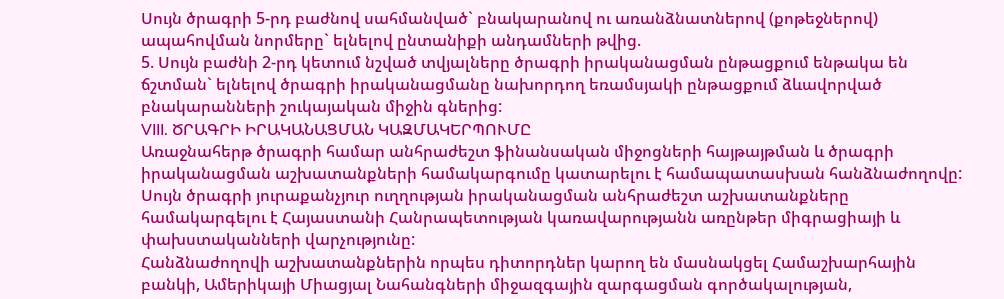Սույն ծրագրի 5-րդ բաժնով սահմանված` բնակարանով ու առանձնատներով (քոթեջներով) ապահովման նորմերը` ելնելով ընտանիքի անդամների թվից.
5. Սույն բաժնի 2-րդ կետում նշված տվյալները ծրագրի իրականացման ընթացքում ենթակա են ճշտման` ելնելով ծրագրի իրականացմանը նախորդող եռամսյակի ընթացքում ձևավորված բնակարանների շուկայական միջին գներից:
VIII. ԾՐԱԳՐԻ ԻՐԱԿԱՆԱՑՄԱՆ ԿԱԶՄԱԿԵՐՊՈՒՄԸ
Առաջնահերթ ծրագրի համար անհրաժեշտ ֆինանսական միջոցների հայթայթման և ծրագրի իրականացման աշխատանքների համակարգումը կատարելու է համապատասխան հանձնաժողովը:
Սույն ծրագրի յուրաքանչյուր ուղղության իրականացման անհրաժեշտ աշխատանքները համակարգելու է Հայաստանի Հանրապետության կառավարությանն առընթեր միգրացիայի և փախստականների վարչությունը:
Հանձնաժողովի աշխատանքներին որպես դիտորդներ կարող են մասնակցել Համաշխարհային բանկի, Ամերիկայի Միացյալ Նահանգների միջազգային զարգացման գործակալության,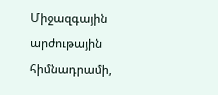Միջազգային արժութային հիմնադրամի,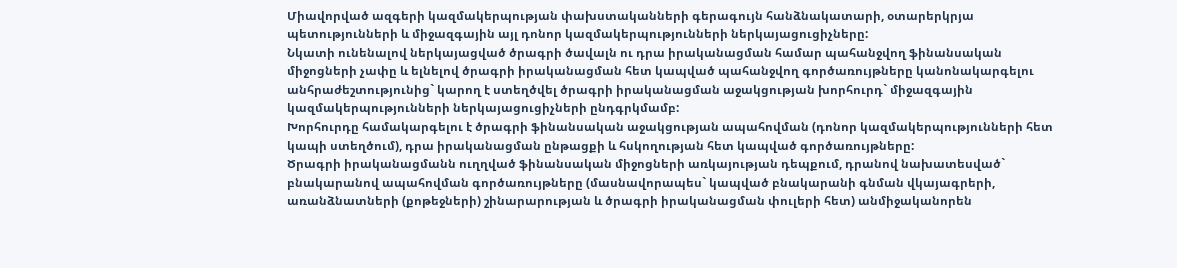Միավորված ազգերի կազմակերպության փախստականների գերագույն հանձնակատարի, օտարերկրյա պետությունների և միջազգային այլ դոնոր կազմակերպությունների ներկայացուցիչները:
Նկատի ունենալով ներկայացված ծրագրի ծավալն ու դրա իրականացման համար պահանջվող ֆինանսական միջոցների չափը և ելնելով ծրագրի իրականացման հետ կապված պահանջվող գործառույթները կանոնակարգելու անհրաժեշտությունից` կարող է ստեղծվել ծրագրի իրականացման աջակցության խորհուրդ` միջազգային կազմակերպությունների ներկայացուցիչների ընդգրկմամբ:
Խորհուրդը համակարգելու է ծրագրի ֆինանսական աջակցության ապահովման (դոնոր կազմակերպությունների հետ կապի ստեղծում), դրա իրականացման ընթացքի և հսկողության հետ կապված գործառույթները:
Ծրագրի իրականացմանն ուղղված ֆինանսական միջոցների առկայության դեպքում, դրանով նախատեսված` բնակարանով ապահովման գործառույթները (մասնավորապես` կապված բնակարանի գնման վկայագրերի, առանձնատների (քոթեջների) շինարարության և ծրագրի իրականացման փուլերի հետ) անմիջականորեն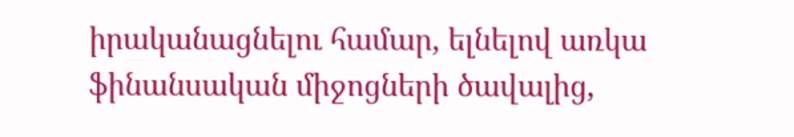իրականացնելու համար, ելնելով առկա ֆինանսական միջոցների ծավալից,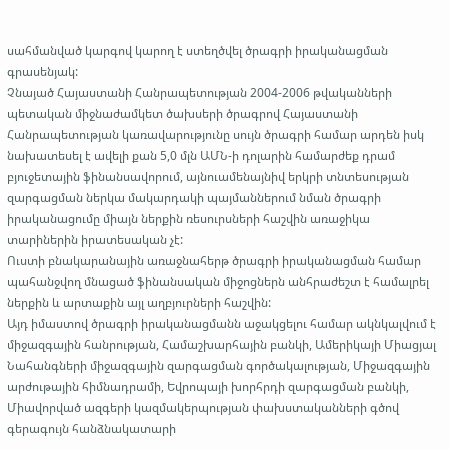սահմանված կարգով կարող է ստեղծվել ծրագրի իրականացման գրասենյակ:
Չնայած Հայաստանի Հանրապետության 2004-2006 թվականների պետական միջնաժամկետ ծախսերի ծրագրով Հայաստանի Հանրապետության կառավարությունը սույն ծրագրի համար արդեն իսկ նախատեսել է ավելի քան 5,0 մլն ԱՄՆ-ի դոլարին համարժեք դրամ բյուջետային ֆինանսավորում, այնուամենայնիվ երկրի տնտեսության զարգացման ներկա մակարդակի պայմաններում նման ծրագրի իրականացումը միայն ներքին ռեսուրսների հաշվին առաջիկա տարիներին իրատեսական չէ:
Ուստի բնակարանային առաջնահերթ ծրագրի իրականացման համար պահանջվող մնացած ֆինանսական միջոցներն անհրաժեշտ է համալրել ներքին և արտաքին այլ աղբյուրների հաշվին:
Այդ իմաստով ծրագրի իրականացմանն աջակցելու համար ակնկալվում է միջազգային հանրության, Համաշխարհային բանկի, Ամերիկայի Միացյալ Նահանգների միջազգային զարգացման գործակալության, Միջազգային արժութային հիմնադրամի, Եվրոպայի խորհրդի զարգացման բանկի, Միավորված ազգերի կազմակերպության փախստականների գծով գերագույն հանձնակատարի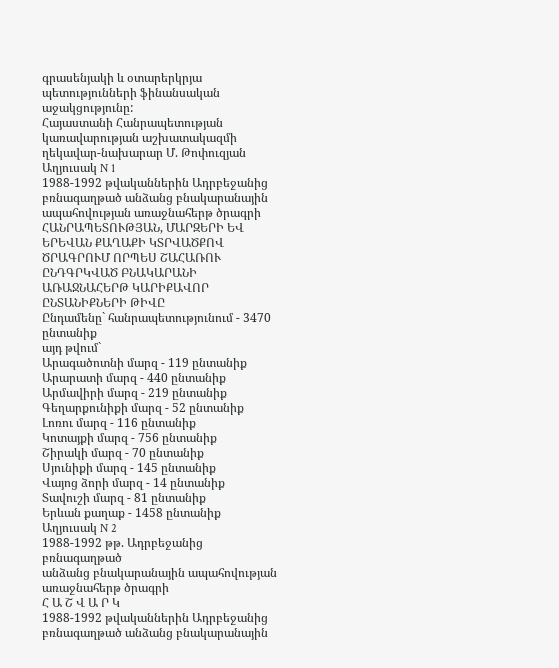գրասենյակի և օտարերկրյա պետությունների ֆինանսական աջակցությունը:
Հայաստանի Հանրապետության
կառավարության աշխատակազմի
ղեկավար-նախարար Մ. Թոփուզյան
Աղյուսակ N 1
1988-1992 թվականներին Ադրբեջանից բռնագաղթած անձանց բնակարանային ապահովության առաջնահերթ ծրագրի
ՀԱՆՐԱՊԵՏՈՒԹՅԱՆ, ՄԱՐԶԵՐԻ ԵՎ ԵՐԵՎԱՆ ՔԱՂԱՔԻ ԿՏՐՎԱԾՔՈՎ ԾՐԱԳՐՈՒՄ ՈՐՊԵՍ ՇԱՀԱՌՈՒ ԸՆԴԳՐԿՎԱԾ ԲՆԱԿԱՐԱՆԻ ԱՌԱՋՆԱՀԵՐԹ ԿԱՐԻՔԱՎՈՐ ԸՆՏԱՆԻՔՆԵՐԻ ԹԻՎԸ
Ընդամենը` հանրապետությունում - 3470 ընտանիք
այդ թվում`
Արագածոտնի մարզ - 119 ընտանիք
Արարատի մարզ - 440 ընտանիք
Արմավիրի մարզ - 219 ընտանիք
Գեղարքունիքի մարզ - 52 ընտանիք
Լոռու մարզ - 116 ընտանիք
Կոտայքի մարզ - 756 ընտանիք
Շիրակի մարզ - 70 ընտանիք
Սյունիքի մարզ - 145 ընտանիք
Վայոց ձորի մարզ - 14 ընտանիք
Տավուշի մարզ - 81 ընտանիք
Երևան քաղաք - 1458 ընտանիք
Աղյուսակ N 2
1988-1992 թթ. Ադրբեջանից բռնագաղթած
անձանց բնակարանային ապահովության
առաջնահերթ ծրագրի
Հ Ա Շ Վ Ա Ր Կ
1988-1992 թվականներին Ադրբեջանից բռնագաղթած անձանց բնակարանային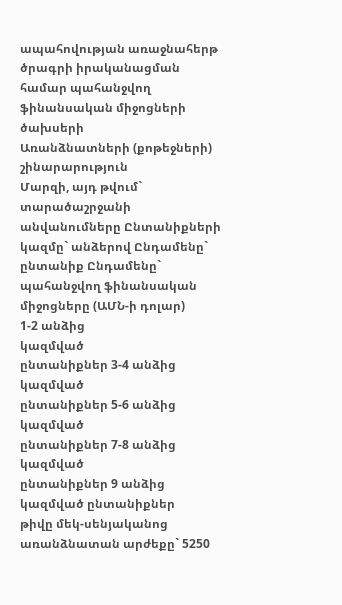ապահովության առաջնահերթ ծրագրի իրականացման համար պահանջվող ֆինանսական միջոցների ծախսերի
Առանձնատների (քոթեջների) շինարարություն
Մարզի, այդ թվում` տարածաշրջանի
անվանումները Ընտանիքների կազմը` անձերով Ընդամենը` ընտանիք Ընդամենը` պահանջվող ֆինանսական
միջոցները (ԱՄՆ-ի դոլար)
1-2 անձից
կազմված
ընտանիքներ 3-4 անձից
կազմված
ընտանիքներ 5-6 անձից
կազմված
ընտանիքներ 7-8 անձից
կազմված
ընտանիքներ 9 անձից կազմված ընտանիքներ
թիվը մեկ-սենյականոց առանձնատան արժեքը` 5250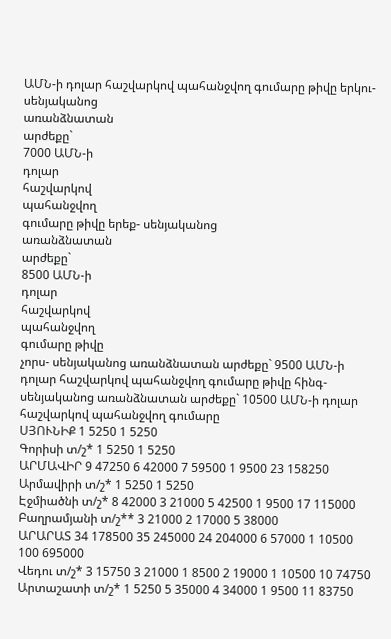ԱՄՆ-ի դոլար հաշվարկով պահանջվող գումարը թիվը երկու-սենյականոց
առանձնատան
արժեքը`
7000 ԱՄՆ-ի
դոլար
հաշվարկով
պահանջվող
գումարը թիվը երեք- սենյականոց
առանձնատան
արժեքը`
8500 ԱՄՆ-ի
դոլար
հաշվարկով
պահանջվող
գումարը թիվը
չորս- սենյականոց առանձնատան արժեքը` 9500 ԱՄՆ-ի դոլար հաշվարկով պահանջվող գումարը թիվը հինգ- սենյականոց առանձնատան արժեքը` 10500 ԱՄՆ-ի դոլար հաշվարկով պահանջվող գումարը
ՍՅՈՒՆԻՔ 1 5250 1 5250
Գորիսի տ/շ* 1 5250 1 5250
ԱՐՄԱՎԻՐ 9 47250 6 42000 7 59500 1 9500 23 158250
Արմավիրի տ/շ* 1 5250 1 5250
Էջմիածնի տ/շ* 8 42000 3 21000 5 42500 1 9500 17 115000
Բաղրամյանի տ/շ** 3 21000 2 17000 5 38000
ԱՐԱՐԱՏ 34 178500 35 245000 24 204000 6 57000 1 10500 100 695000
Վեդու տ/շ* 3 15750 3 21000 1 8500 2 19000 1 10500 10 74750
Արտաշատի տ/շ* 1 5250 5 35000 4 34000 1 9500 11 83750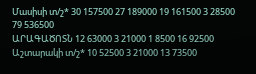Մասիսի տ/շ* 30 157500 27 189000 19 161500 3 28500 79 536500
ԱՐԱԳԱԾՈՏՆ 12 63000 3 21000 1 8500 16 92500
Աշտարակի տ/շ* 10 52500 3 21000 13 73500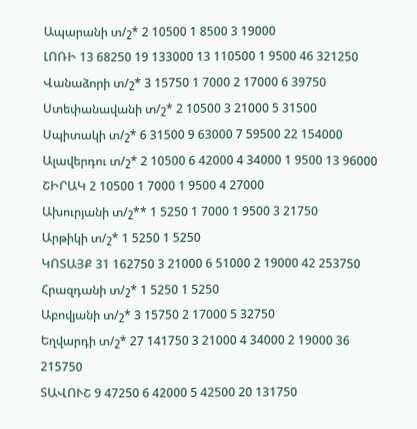Ապարանի տ/շ* 2 10500 1 8500 3 19000
ԼՈՌԻ 13 68250 19 133000 13 110500 1 9500 46 321250
Վանաձորի տ/շ* 3 15750 1 7000 2 17000 6 39750
Ստեփանավանի տ/շ* 2 10500 3 21000 5 31500
Սպիտակի տ/շ* 6 31500 9 63000 7 59500 22 154000
Ալավերդու տ/շ* 2 10500 6 42000 4 34000 1 9500 13 96000
ՇԻՐԱԿ 2 10500 1 7000 1 9500 4 27000
Ախուրյանի տ/շ** 1 5250 1 7000 1 9500 3 21750
Արթիկի տ/շ* 1 5250 1 5250
ԿՈՏԱՅՔ 31 162750 3 21000 6 51000 2 19000 42 253750
Հրազդանի տ/շ* 1 5250 1 5250
Աբովյանի տ/շ* 3 15750 2 17000 5 32750
Եղվարդի տ/շ* 27 141750 3 21000 4 34000 2 19000 36 215750
ՏԱՎՈՒՇ 9 47250 6 42000 5 42500 20 131750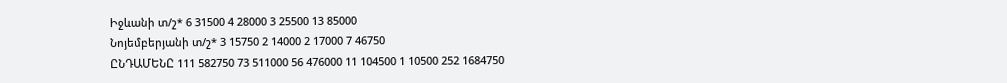Իջևանի տ/շ* 6 31500 4 28000 3 25500 13 85000
Նոյեմբերյանի տ/շ* 3 15750 2 14000 2 17000 7 46750
ԸՆԴԱՄԵՆԸ 111 582750 73 511000 56 476000 11 104500 1 10500 252 1684750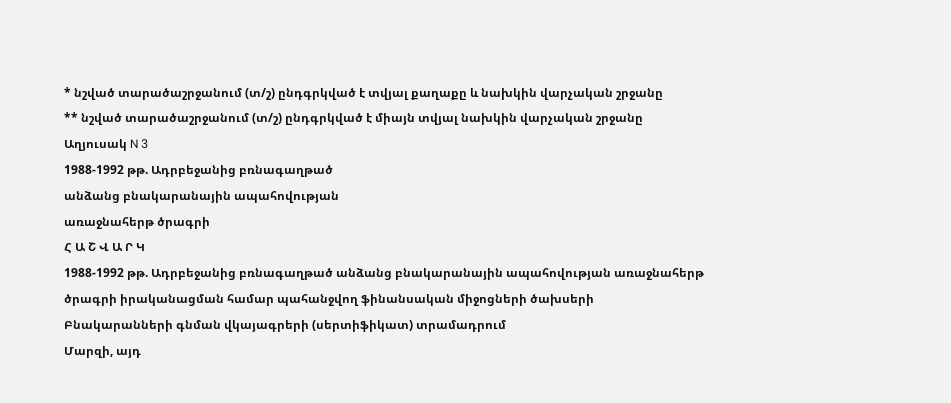* նշված տարածաշրջանում (տ/շ) ընդգրկված է տվյալ քաղաքը և նախկին վարչական շրջանը
** նշված տարածաշրջանում (տ/շ) ընդգրկված է միայն տվյալ նախկին վարչական շրջանը
Աղյուսակ N 3
1988-1992 թթ. Ադրբեջանից բռնագաղթած
անձանց բնակարանային ապահովության
առաջնահերթ ծրագրի
Հ Ա Շ Վ Ա Ր Կ
1988-1992 թթ. Ադրբեջանից բռնագաղթած անձանց բնակարանային ապահովության առաջնահերթ ծրագրի իրականացման համար պահանջվող ֆինանսական միջոցների ծախսերի
Բնակարանների գնման վկայագրերի (սերտիֆիկատ) տրամադրում
Մարզի, այդ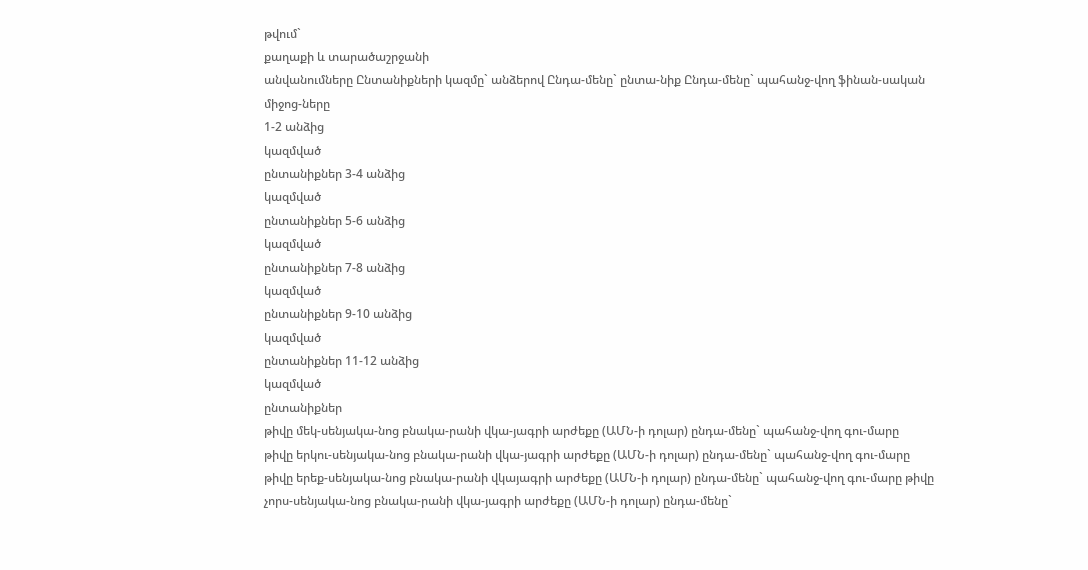թվում`
քաղաքի և տարածաշրջանի
անվանումները Ընտանիքների կազմը` անձերով Ընդա-մենը` ընտա-նիք Ընդա-մենը` պահանջ-վող ֆինան-սական
միջոց-ները
1-2 անձից
կազմված
ընտանիքներ 3-4 անձից
կազմված
ընտանիքներ 5-6 անձից
կազմված
ընտանիքներ 7-8 անձից
կազմված
ընտանիքներ 9-10 անձից
կազմված
ընտանիքներ 11-12 անձից
կազմված
ընտանիքներ
թիվը մեկ-սենյակա-նոց բնակա-րանի վկա-յագրի արժեքը (ԱՄՆ-ի դոլար) ընդա-մենը` պահանջ-վող գու-մարը
թիվը երկու-սենյակա-նոց բնակա-րանի վկա-յագրի արժեքը (ԱՄՆ-ի դոլար) ընդա-մենը` պահանջ-վող գու-մարը
թիվը երեք-սենյակա-նոց բնակա-րանի վկայագրի արժեքը (ԱՄՆ-ի դոլար) ընդա-մենը` պահանջ-վող գու-մարը թիվը չորս-սենյակա-նոց բնակա-րանի վկա-յագրի արժեքը (ԱՄՆ-ի դոլար) ընդա-մենը`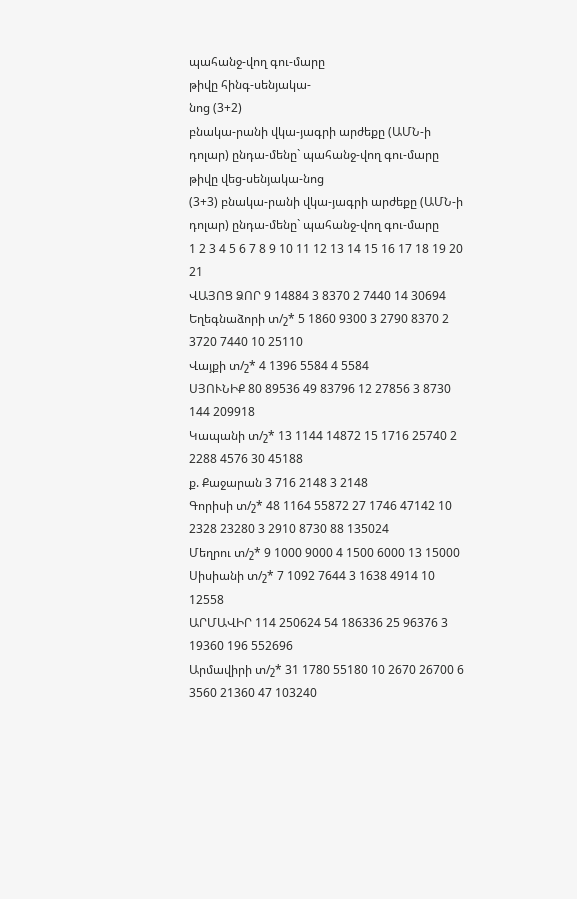պահանջ-վող գու-մարը
թիվը հինգ-սենյակա-
նոց (3+2)
բնակա-րանի վկա-յագրի արժեքը (ԱՄՆ-ի դոլար) ընդա-մենը` պահանջ-վող գու-մարը թիվը վեց-սենյակա-նոց
(3+3) բնակա-րանի վկա-յագրի արժեքը (ԱՄՆ-ի դոլար) ընդա-մենը` պահանջ-վող գու-մարը
1 2 3 4 5 6 7 8 9 10 11 12 13 14 15 16 17 18 19 20 21
ՎԱՅՈՑ ՁՈՐ 9 14884 3 8370 2 7440 14 30694
Եղեգնաձորի տ/շ* 5 1860 9300 3 2790 8370 2 3720 7440 10 25110
Վայքի տ/շ* 4 1396 5584 4 5584
ՍՅՈՒՆԻՔ 80 89536 49 83796 12 27856 3 8730 144 209918
Կապանի տ/շ* 13 1144 14872 15 1716 25740 2 2288 4576 30 45188
ք. Քաջարան 3 716 2148 3 2148
Գորիսի տ/շ* 48 1164 55872 27 1746 47142 10 2328 23280 3 2910 8730 88 135024
Մեղրու տ/շ* 9 1000 9000 4 1500 6000 13 15000
Սիսիանի տ/շ* 7 1092 7644 3 1638 4914 10 12558
ԱՐՄԱՎԻՐ 114 250624 54 186336 25 96376 3 19360 196 552696
Արմավիրի տ/շ* 31 1780 55180 10 2670 26700 6 3560 21360 47 103240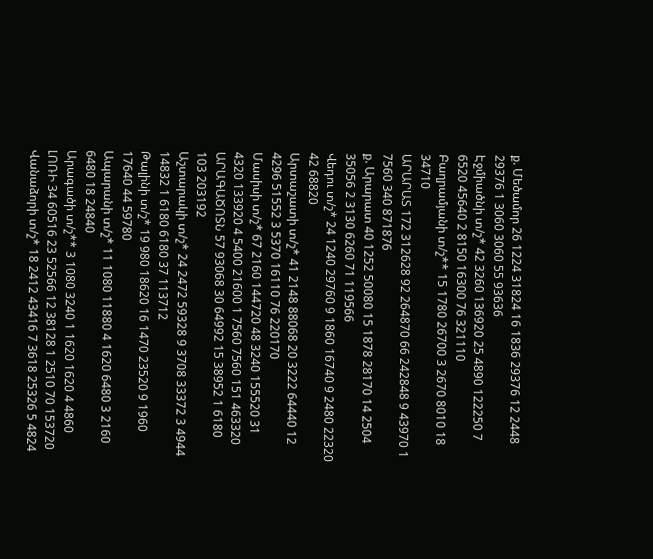ք. Մեծամոր 26 1224 31824 16 1836 29376 12 2448 29376 1 3060 3060 55 93636
Էջմիածնի տ/շ* 42 3260 136920 25 4890 122250 7 6520 45640 2 8150 16300 76 321110
Բաղրամյանի տ/շ** 15 1780 26700 3 2670 8010 18 34710
ԱՐԱՐԱՏ 172 312628 92 264870 66 242848 9 43970 1 7560 340 871876
ք. Արարատ 40 1252 50080 15 1878 28170 14 2504 35056 2 3130 6260 71 119566
Վեդու տ/շ* 24 1240 29760 9 1860 16740 9 2480 22320 42 68820
Արտաշատի տ/շ* 41 2148 88068 20 3222 64440 12 4296 51552 3 5370 16110 76 220170
Մասիսի տ/շ* 67 2160 144720 48 3240 155520 31 4320 133920 4 5400 21600 1 7560 7560 151 463320
ԱՐԱԳԱԾՈՏՆ 57 93068 30 64992 15 38952 1 6180 103 203192
Աշտարակի տ/շ* 24 2472 59328 9 3708 33372 3 4944 14832 1 6180 6180 37 113712
Թալինի տ/շ* 19 980 18620 16 1470 23520 9 1960 17640 44 59780
Ապարանի տ/շ* 11 1080 11880 4 1620 6480 3 2160 6480 18 24840
Արագածի տ/շ** 3 1080 3240 1 1620 1620 4 4860
ԼՈՌԻ 34 60516 23 52566 12 38128 1 2510 70 153720
Վանաձորի տ/շ* 18 2412 43416 7 3618 25326 5 4824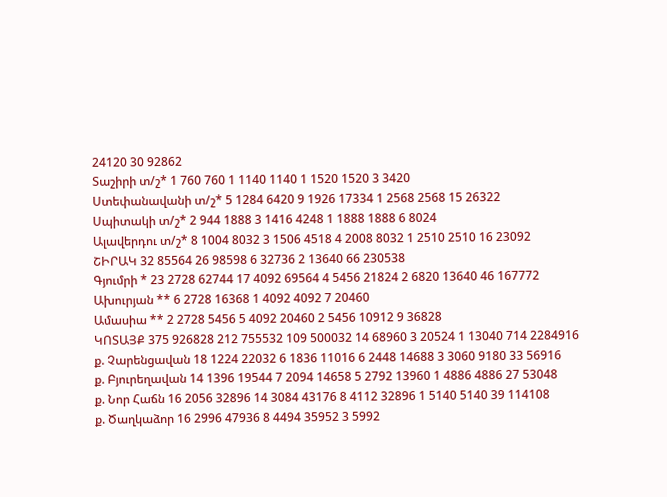24120 30 92862
Տաշիրի տ/շ* 1 760 760 1 1140 1140 1 1520 1520 3 3420
Ստեփանավանի տ/շ* 5 1284 6420 9 1926 17334 1 2568 2568 15 26322
Սպիտակի տ/շ* 2 944 1888 3 1416 4248 1 1888 1888 6 8024
Ալավերդու տ/շ* 8 1004 8032 3 1506 4518 4 2008 8032 1 2510 2510 16 23092
ՇԻՐԱԿ 32 85564 26 98598 6 32736 2 13640 66 230538
Գյումրի * 23 2728 62744 17 4092 69564 4 5456 21824 2 6820 13640 46 167772
Ախուրյան ** 6 2728 16368 1 4092 4092 7 20460
Ամասիա ** 2 2728 5456 5 4092 20460 2 5456 10912 9 36828
ԿՈՏԱՅՔ 375 926828 212 755532 109 500032 14 68960 3 20524 1 13040 714 2284916
ք. Չարենցավան 18 1224 22032 6 1836 11016 6 2448 14688 3 3060 9180 33 56916
ք. Բյուրեղավան 14 1396 19544 7 2094 14658 5 2792 13960 1 4886 4886 27 53048
ք. Նոր Հաճն 16 2056 32896 14 3084 43176 8 4112 32896 1 5140 5140 39 114108
ք. Ծաղկաձոր 16 2996 47936 8 4494 35952 3 5992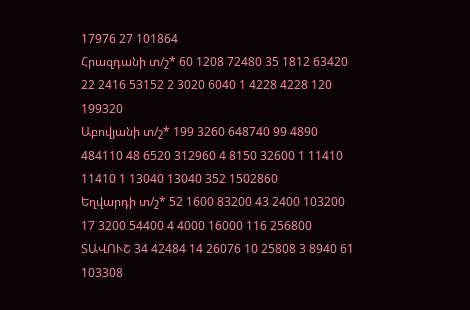17976 27 101864
Հրազդանի տ/շ* 60 1208 72480 35 1812 63420 22 2416 53152 2 3020 6040 1 4228 4228 120 199320
Աբովյանի տ/շ* 199 3260 648740 99 4890 484110 48 6520 312960 4 8150 32600 1 11410 11410 1 13040 13040 352 1502860
Եղվարդի տ/շ* 52 1600 83200 43 2400 103200 17 3200 54400 4 4000 16000 116 256800
ՏԱՎՈՒՇ 34 42484 14 26076 10 25808 3 8940 61 103308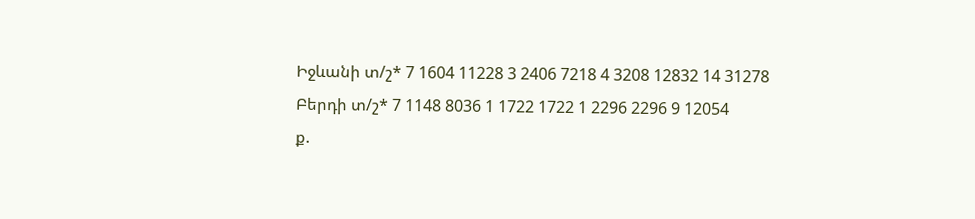Իջևանի տ/շ* 7 1604 11228 3 2406 7218 4 3208 12832 14 31278
Բերդի տ/շ* 7 1148 8036 1 1722 1722 1 2296 2296 9 12054
ք.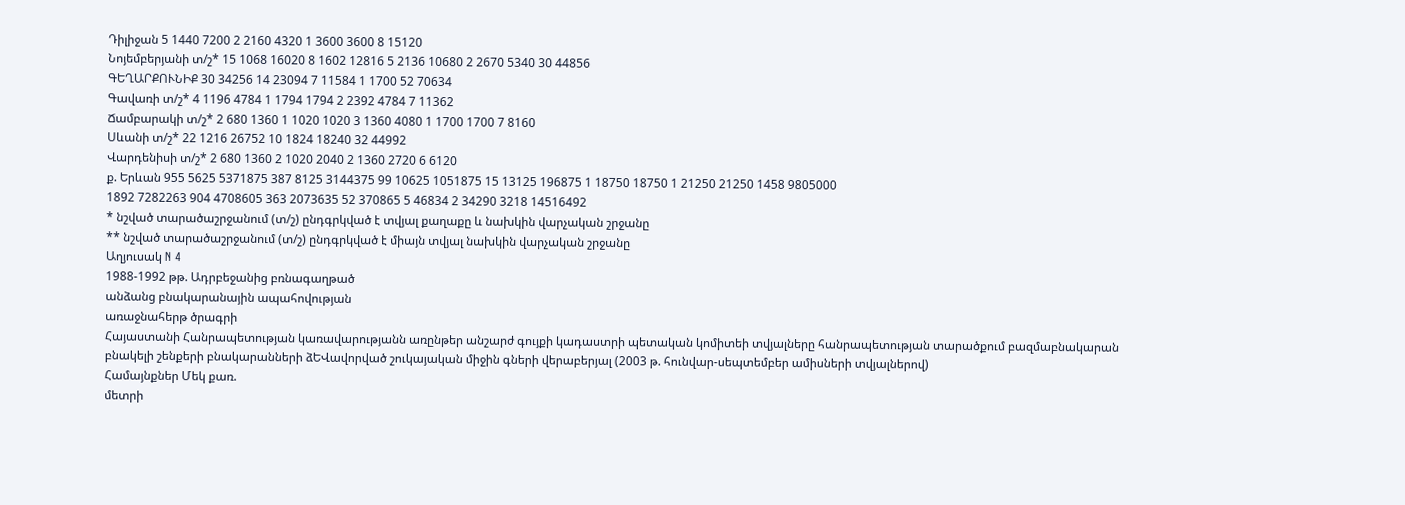Դիլիջան 5 1440 7200 2 2160 4320 1 3600 3600 8 15120
Նոյեմբերյանի տ/շ* 15 1068 16020 8 1602 12816 5 2136 10680 2 2670 5340 30 44856
ԳԵՂԱՐՔՈՒՆԻՔ 30 34256 14 23094 7 11584 1 1700 52 70634
Գավառի տ/շ* 4 1196 4784 1 1794 1794 2 2392 4784 7 11362
Ճամբարակի տ/շ* 2 680 1360 1 1020 1020 3 1360 4080 1 1700 1700 7 8160
Սևանի տ/շ* 22 1216 26752 10 1824 18240 32 44992
Վարդենիսի տ/շ* 2 680 1360 2 1020 2040 2 1360 2720 6 6120
ք. Երևան 955 5625 5371875 387 8125 3144375 99 10625 1051875 15 13125 196875 1 18750 18750 1 21250 21250 1458 9805000
1892 7282263 904 4708605 363 2073635 52 370865 5 46834 2 34290 3218 14516492
* նշված տարածաշրջանում (տ/շ) ընդգրկված է տվյալ քաղաքը և նախկին վարչական շրջանը
** նշված տարածաշրջանում (տ/շ) ընդգրկված է միայն տվյալ նախկին վարչական շրջանը
Աղյուսակ N 4
1988-1992 թթ. Ադրբեջանից բռնագաղթած
անձանց բնակարանային ապահովության
առաջնահերթ ծրագրի
Հայաստանի Հանրապետության կառավարությանն առընթեր անշարժ գույքի կադաստրի պետական կոմիտեի տվյալները հանրապետության տարածքում բազմաբնակարան բնակելի շենքերի բնակարանների ձԵՎավորված շուկայական միջին գների վերաբերյալ (2003 թ. հունվար-սեպտեմբեր ամիսների տվյալներով)
Համայնքներ Մեկ քառ.
մետրի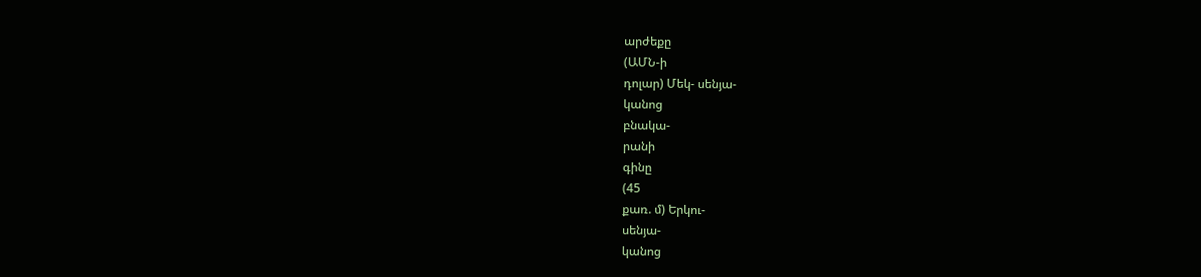արժեքը
(ԱՄՆ-ի
դոլար) Մեկ- սենյա-
կանոց
բնակա-
րանի
գինը
(45
քառ. մ) Երկու-
սենյա-
կանոց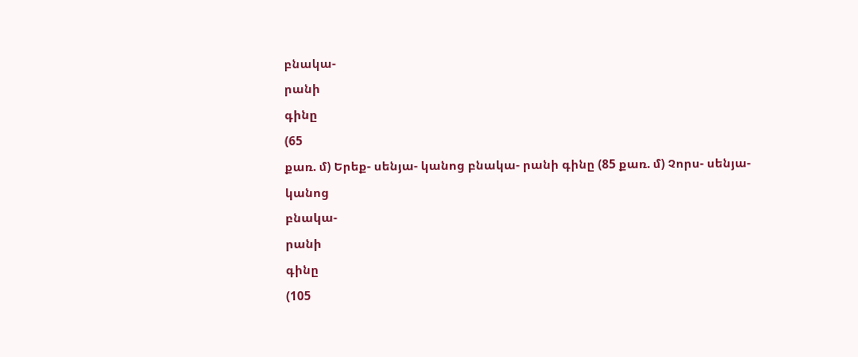բնակա-
րանի
գինը
(65
քառ. մ) Երեք- սենյա- կանոց բնակա- րանի գինը (85 քառ. մ) Չորս- սենյա-
կանոց
բնակա-
րանի
գինը
(105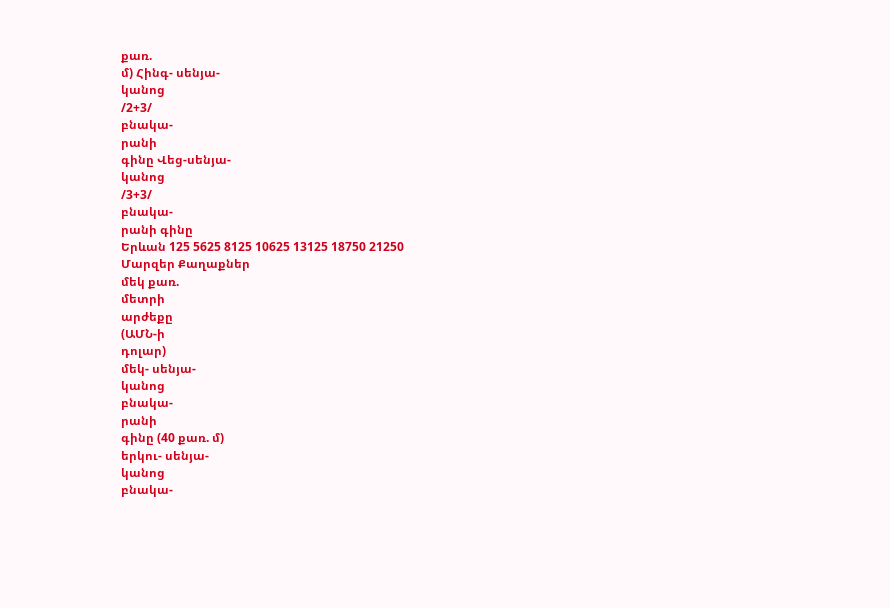քառ.
մ) Հինգ- սենյա-
կանոց
/2+3/
բնակա-
րանի
գինը Վեց-սենյա-
կանոց
/3+3/
բնակա-
րանի գինը
Երևան 125 5625 8125 10625 13125 18750 21250
Մարզեր Քաղաքներ
մեկ քառ.
մետրի
արժեքը
(ԱՄՆ-ի
դոլար)
մեկ- սենյա-
կանոց
բնակա-
րանի
գինը (40 քառ. մ)
երկու- սենյա-
կանոց
բնակա-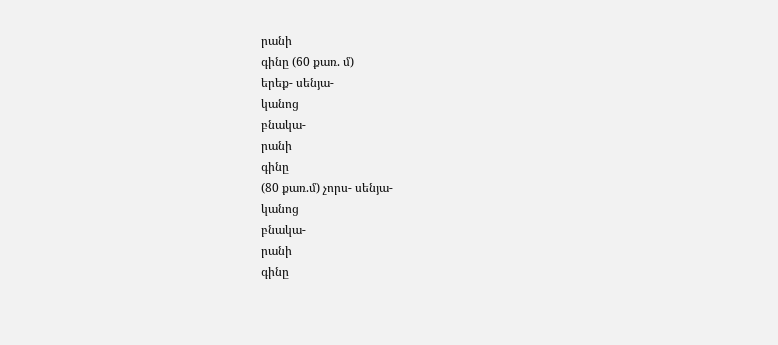րանի
գինը (60 քառ. մ)
երեք- սենյա-
կանոց
բնակա-
րանի
գինը
(80 քառ.մ) չորս- սենյա-
կանոց
բնակա-
րանի
գինը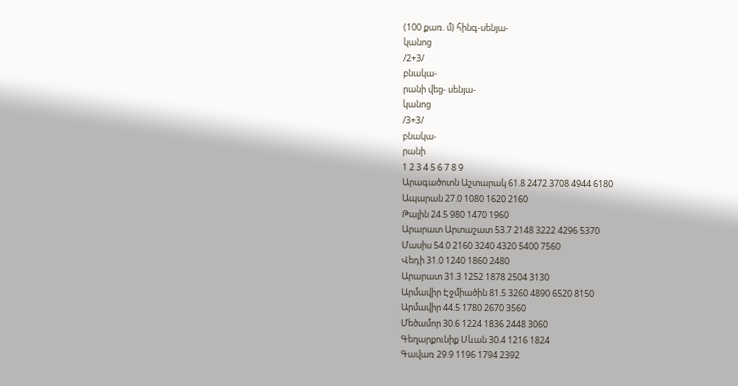(100 քառ. մ) հինգ-սենյա-
կանոց
/2+3/
բնակա-
րանի վեց- սենյա-
կանոց
/3+3/
բնակա-
րանի
1 2 3 4 5 6 7 8 9
Արագածոտն Աշտարակ 61.8 2472 3708 4944 6180
Ապարան 27.0 1080 1620 2160
Թալին 24.5 980 1470 1960
Արարատ Արտաշատ 53.7 2148 3222 4296 5370
Մասիս 54.0 2160 3240 4320 5400 7560
Վեդի 31.0 1240 1860 2480
Արարատ 31.3 1252 1878 2504 3130
Արմավիր Էջմիածին 81.5 3260 4890 6520 8150
Արմավիր 44.5 1780 2670 3560
Մեծամոր 30.6 1224 1836 2448 3060
Գեղարքունիք Սևան 30.4 1216 1824
Գավառ 29.9 1196 1794 2392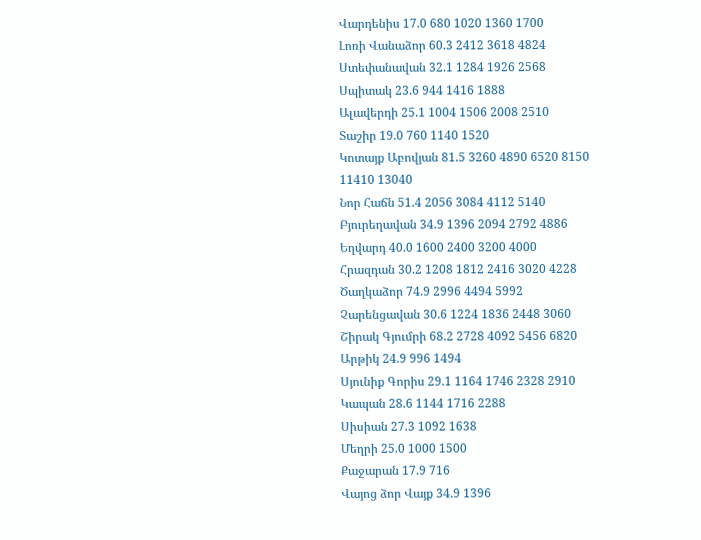Վարդենիս 17.0 680 1020 1360 1700
Լոռի Վանաձոր 60.3 2412 3618 4824
Ստեփանավան 32.1 1284 1926 2568
Սպիտակ 23.6 944 1416 1888
Ալավերդի 25.1 1004 1506 2008 2510
Տաշիր 19.0 760 1140 1520
Կոտայք Աբովյան 81.5 3260 4890 6520 8150 11410 13040
Նոր Հաճն 51.4 2056 3084 4112 5140
Բյուրեղավան 34.9 1396 2094 2792 4886
Եղվարդ 40.0 1600 2400 3200 4000
Հրազդան 30.2 1208 1812 2416 3020 4228
Ծաղկաձոր 74.9 2996 4494 5992
Չարենցավան 30.6 1224 1836 2448 3060
Շիրակ Գյումրի 68.2 2728 4092 5456 6820
Արթիկ 24.9 996 1494
Սյունիք Գորիս 29.1 1164 1746 2328 2910
Կապան 28.6 1144 1716 2288
Սիսիան 27.3 1092 1638
Մեղրի 25.0 1000 1500
Քաջարան 17.9 716
Վայոց ձոր Վայք 34.9 1396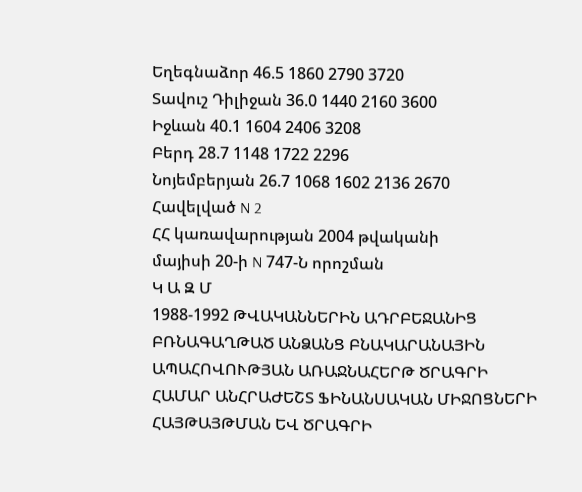Եղեգնաձոր 46.5 1860 2790 3720
Տավուշ Դիլիջան 36.0 1440 2160 3600
Իջևան 40.1 1604 2406 3208
Բերդ 28.7 1148 1722 2296
Նոյեմբերյան 26.7 1068 1602 2136 2670
Հավելված N 2
ՀՀ կառավարության 2004 թվականի
մայիսի 20-ի N 747-Ն որոշման
Կ Ա Զ Մ
1988-1992 ԹՎԱԿԱՆՆԵՐԻՆ ԱԴՐԲԵՋԱՆԻՑ ԲՌՆԱԳԱՂԹԱԾ ԱՆՁԱՆՑ ԲՆԱԿԱՐԱՆԱՅԻՆ ԱՊԱՀՈՎՈՒԹՅԱՆ ԱՌԱՋՆԱՀԵՐԹ ԾՐԱԳՐԻ ՀԱՄԱՐ ԱՆՀՐԱԺԵՇՏ ՖԻՆԱՆՍԱԿԱՆ ՄԻՋՈՑՆԵՐԻ ՀԱՅԹԱՅԹՄԱՆ ԵՎ ԾՐԱԳՐԻ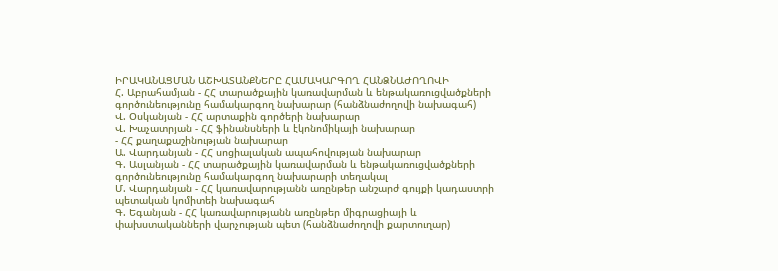ԻՐԱԿԱՆԱՑՄԱՆ ԱՇԽԱՏԱՆՔՆԵՐԸ ՀԱՄԱԿԱՐԳՈՂ ՀԱՆՁՆԱԺՈՂՈՎԻ
Հ. Աբրահամյան - ՀՀ տարածքային կառավարման և ենթակառուցվածքների գործունեությունը համակարգող նախարար (հանձնաժողովի նախագահ)
Վ. Օսկանյան - ՀՀ արտաքին գործերի նախարար
Վ. Խաչատրյան - ՀՀ ֆինանսների և էկոնոմիկայի նախարար
- ՀՀ քաղաքաշինության նախարար
Ա. Վարդանյան - ՀՀ սոցիալական ապահովության նախարար
Գ. Ասլանյան - ՀՀ տարածքային կառավարման և ենթակառուցվածքների գործունեությունը համակարգող նախարարի տեղակալ
Մ. Վարդանյան - ՀՀ կառավարությանն առընթեր անշարժ գույքի կադաստրի պետական կոմիտեի նախագահ
Գ. Եգանյան - ՀՀ կառավարությանն առընթեր միգրացիայի և փախստականների վարչության պետ (հանձնաժողովի քարտուղար)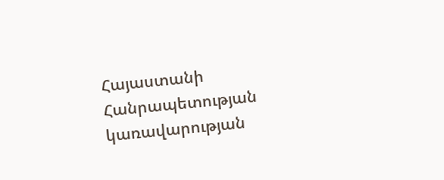Հայաստանի Հանրապետության
կառավարության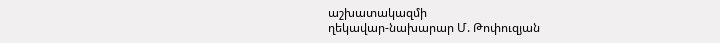աշխատակազմի
ղեկավար-նախարար Մ. Թոփուզյան